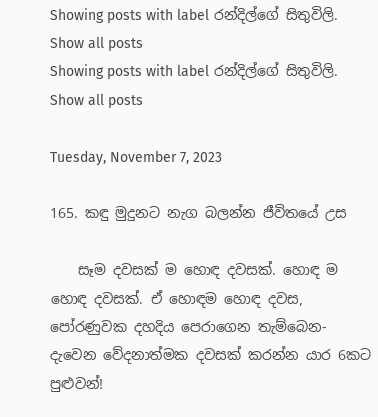Showing posts with label රන්දිල්ගේ සිතුවිලි. Show all posts
Showing posts with label රන්දිල්ගේ සිතුවිලි. Show all posts

Tuesday, November 7, 2023

165. කඳු මුදුනට නැග බලන්න ජීවිතයේ උස

    සෑම දවසක් ම හොඳ දවසක්. හොඳ ම හොඳ දවසක්. ඒ හොඳම හොඳ දවස, පෝරණුවක දහදිය පෙරාගෙන තැම්බෙන-දැවෙන වේදනාත්මක දවසක් කරන්න යාර 6කට පුළුවන්!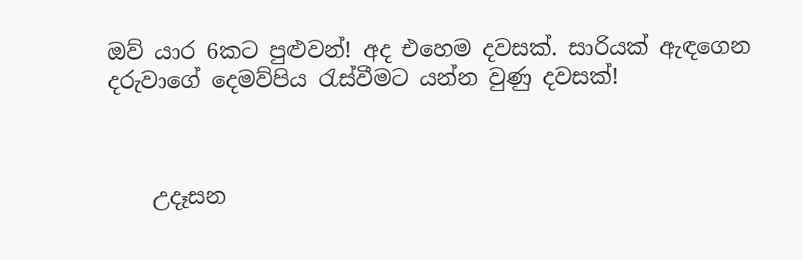ඔව් යාර 6කට පුළුවන්! අද එහෙම දවසක්. සාරියක් ඇඳගෙන දරුවාගේ දෙමව්පිය රැස්වීමට යන්න වුණු දවසක්!



    උදෑසන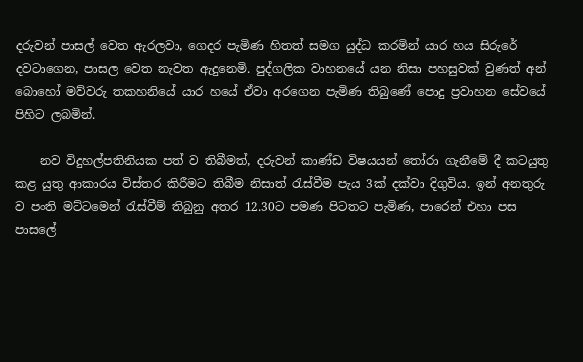දරුවන් පාසල් වෙත ඇරලවා, ගෙදර පැමිණ හිතත් සමග යුද්ධ කරමින් යාර හය සිරුරේ දවටාගෙන, පාසල වෙත නැවත ඇදුනෙමි. පුද්ගලික වාහනයේ යන නිසා පහසුවක් වුණත් අන් බොහෝ මව්වරු තකහනියේ යාර හයේ ඒවා අරගෙන පැමිණ තිබුණේ පොදු ප්‍රවාහන සේවයේ පිහිට ලබමින්.

    නව විදුහල්පතිනියක පත් ව තිබීමත්, දරුවන් කාණ්ඩ විෂයයන් තෝරා ගැනීමේ දී කටයුතු කළ යුතු ආකාරය විස්තර කිරීමට තිබීම නිසාත් රැස්වීම පැය 3ක් දක්වා දිගුවිය. ඉන් අනතුරු ව පංති මට්ටමෙන් රැස්වීම් තිබුනු අතර 12.30ට පමණ පිටතට පැමිණ, පාරෙන් එහා පස පාසලේ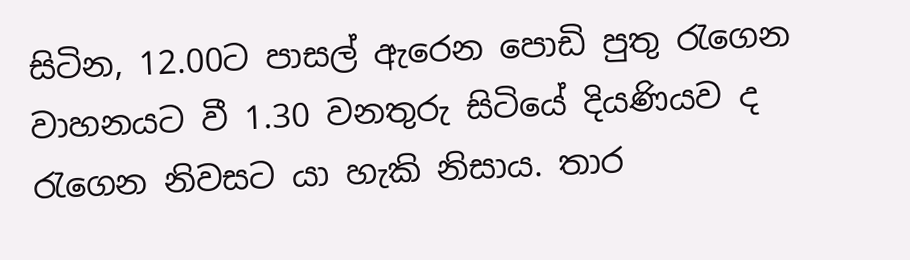සිටින, 12.00ට පාසල් ඇරෙන පොඩි පුතු රැගෙන වාහනයට වී 1.30 වනතුරු සිටියේ දියණියව ද රැගෙන නිවසට යා හැකි නිසාය. තාර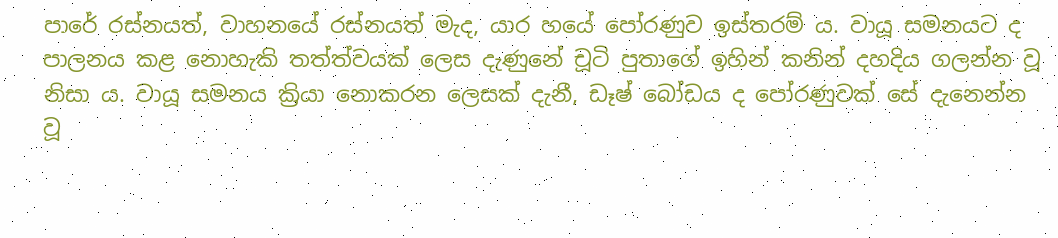පාරේ රස්නයත්, වාහනයේ රස්නයත් මැද, යාර හයේ පෝරණුව ඉස්තරම් ය. වායූ සමනයට ද පාලනය කළ නොහැකි තත්ත්වයක් ලෙස දැණුනේ චූටි පුතාගේ ඉහින් කනින් දහදිය ගලන්න වූ නිසා ය. වායූ සමනය ක්‍රියා නොකරන ලෙසක් දැනී, ඩෑෂ් බෝඩය ද පෝරණුවක් සේ දැනෙන්න වූ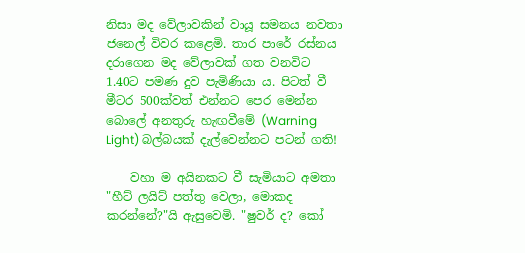නිසා මද වේලාවකින් වායූ සමනය නවතා ජනෙල් විවර කළෙමි. තාර පාරේ රස්නය දරාගෙන මද වේලාවක් ගත වනවිට 1.40ට පමණ දුව පැමිණියා ය. පිටත් වී මීටර 500ක්වත් එන්නට පෙර මෙන්න බොලේ අනතුරු හැඟවීමේ (Warning Light) බල්බයක් දැල්වෙන්නට පටන් ගති!

    වහා ම අයිනකට වී සැමියාට අමතා "හීට් ලයිට් පත්තු වෙලා, මොකද කරන්නේ?"යි ඇසුවෙමි. "ෂුවර් ද? කෝ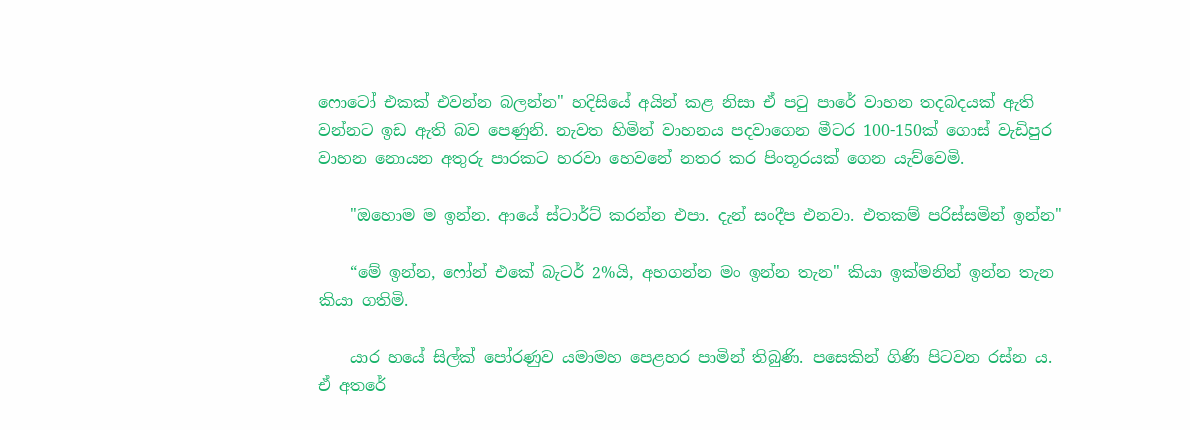ෆොටෝ එකක් එවන්න බලන්න" හදිසියේ අයින් කළ නිසා ඒ පටු පාරේ වාහන තදබදයක් ඇති වන්නට ඉඩ ඇති බව පෙණුනි. නැවත හිමින් වාහනය පදවාගෙන මීටර 100-150ක් ගොස් වැඩිපුර වාහන නොයන අතුරු පාරකට හරවා හෙවනේ නතර කර පිංතූරයක් ගෙන යැව්වෙමි.

    "ඔහොම ම ඉන්න. ආයේ ස්ටාර්ට් කරන්න එපා. දැන් සංදීප එනවා. එතකම් පරිස්සමින් ඉන්න"

    “මේ ඉන්න, ෆෝන් එකේ බැටර් 2%යි, අහගන්න මං ඉන්න තැන" කියා ඉක්මනින් ඉන්න තැන කියා ගතිමි.

    යාර හයේ සිල්ක් පෝරණුව යමාමහ පෙළහර පාමින් තිබුණි. පසෙකින් ගිණි පිටවන රස්න ය. ඒ අතරේ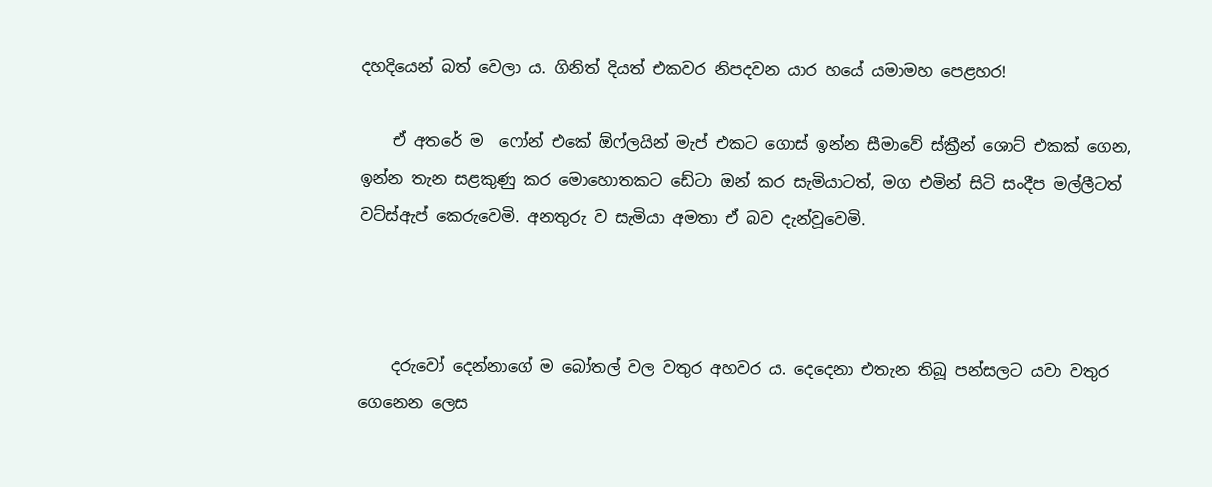දහදියෙන් බත් වෙලා ය. ගිනිත් දියත් එකවර නිපදවන යාර හයේ යමාමහ පෙළහර!

    ඒ අතරේ ම  ෆෝන් එකේ ඕෆ්ලයින් මැප් එකට ගොස් ඉන්න සීමාවේ ස්ක්‍රීන් ශොට් එකක් ගෙන, ඉන්න තැන සළකුණු කර මොහොතකට ඩේටා ඔන් කර සැමියාටත්, මග එමින් සිටි සංදීප මල්ලීටත් වට්ස්ඇප් කෙරුවෙමි. අනතුරු ව සැමියා අමතා ඒ බව දැන්වූවෙමි.



    දරුවෝ දෙන්නාගේ ම බෝතල් වල වතුර අහවර ය. දෙදෙනා එතැන තිබූ පන්සලට යවා වතුර ගෙනෙන ලෙස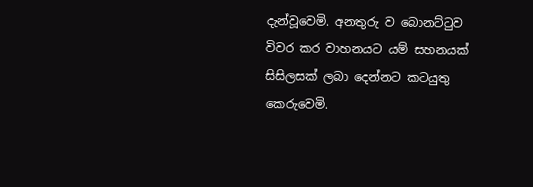දැන්වූවෙමි. අනතුරු ව බොනට්ටුව විවර කර වාහනයට යම් සහනයක් සිසිලසක් ලබා දෙන්නට කටයුතු කෙරුවෙමි.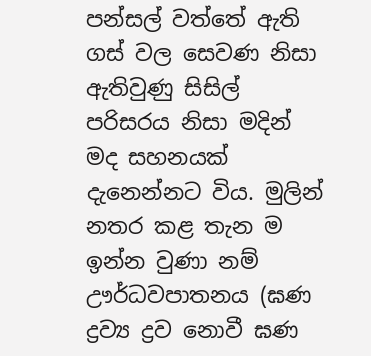පන්සල් වත්තේ ඇති ගස් වල සෙවණ නිසා ඇතිවුණු සිසිල් පරිසරය නිසා මදින් මද සහනයක් දැනෙන්නට විය. මුලින් නතර කළ තැන ම ඉන්න වුණා නම් ඌර්ධවපාතනය (ඝණ ද්‍රව්‍ය ද්‍රව නොවී ඝණ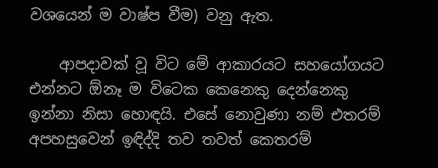වශයෙන් ම වාෂ්ප වීම) වනු ඇත.

    ආපදාවක් වූ විට මේ ආකාරයට සහයෝගයට එන්නට ඕනෑ ම විටෙක කෙනෙකු දෙන්නෙකු ඉන්නා නිසා හොඳයි. එසේ නොවුණා නම් එතරම් අපහසුවෙන් ඉඳිද්දි තව තවත් කෙතරම්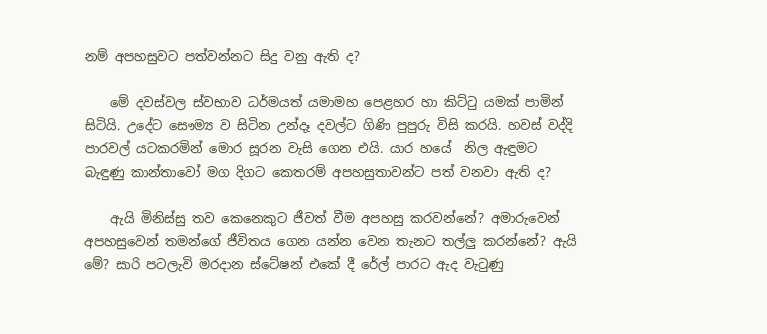නම් අපහසුවට පත්වන්නට සිදු වනු ඇති ද?

    මේ දවස්වල ස්වභාව ධර්මයත් යමාමහ පෙළහර හා කිට්ටු යමක් පාමින් සිටියි. උදේට සෞම්‍ය ව සිටින උන්දෑ දවල්ට ගිණි පුපුරු විසි කරයි. හවස් වද්දි පාරවල් යටකරමින් මොර සූරන වැසි ගෙන එයි. යාර හයේ  නිල ඇඳුමට බැඳුණු කාන්තාවෝ මග දිගට කෙතරම් අපහසුතාවන්ට පත් වනවා ඇති ද?

    ඇයි මිනිස්සු තව කෙනෙකුට ජීවත් වීම අපහසු කරවන්නේ? අමාරුවෙන් අපහසුවෙන් තමන්ගේ ජීවිතය ගෙන යන්න වෙන තැනට තල්ලු කරන්නේ? ඇයි මේ? සාරි පටලැවි මරදාන ස්ටේෂන් එකේ දී රේල් පාරට ඇද වැටුණු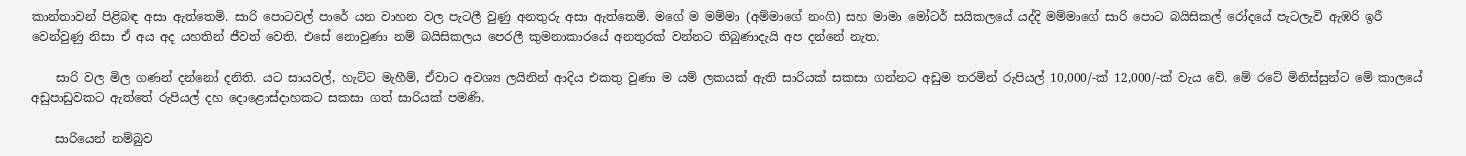කාන්තාවන් පිළිබඳ අසා ඇත්තෙමි. සාරි පොටවල් පාරේ යන වාහන වල පැටලී වුණු අනතුරු අසා ඇත්තෙමි. මගේ ම මම්මා (අම්මාගේ නංගි) සහ මාමා මෝටර් සයිකලයේ යද්දි මම්මාගේ සාරි පොට බයිසිකල් රෝදයේ පැටලැවි ඇඹරි ඉරී වෙන්වුණු නිසා ඒ අය අද යහතින් ජීවත් වෙති. එසේ නොවුණා නම් බයිසිකලය පෙරලී කුමනාකාරයේ අනතුරක් වන්නට තිබුණාදැයි අප දන්නේ නැත.

    සාරි වල මිල ගණන් දන්නෝ දනිති. යට සායවල්, හැට්ට මැහීම්, ඒවාට අවශ්‍ය ලයිනින් ආදිය එකතු වුණා ම යම් ලකයක් ඇති සාරියක් සකසා ගන්නට අඩුම තරමින් රුපියල් 10,000/-ක් 12,000/-ක් වැය වේ. මේ රටේ මිනිස්සුන්ට මේ කාලයේ අඩුපාඩුවකට ඇත්තේ රුපියල් දහ දොළොස්දාහකට සකසා ගත් සාරියක් පමණි.

    සාරියෙන් නම්බුව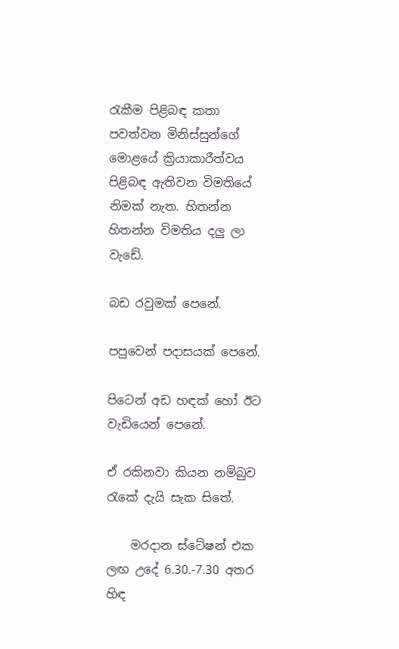රැකීම පිළිබඳ කතා පවත්වන මිනිස්සුන්ගේ  මොළයේ ක්‍රියාකාරීත්වය පිළිබඳ ඇතිවන විමතියේ නිමක් නැත. හිතන්න හිතන්න විමතිය දලු ලා වැඩේ.

බඩ රවුමක් පෙනේ.

පපුවෙන් පදාසයක් පෙනේ.

පිටෙන් අඩ හඳක් හෝ ඊට වැඩියෙන් පෙනේ.

ඒ රකිනවා කියන නම්බුව රැකේ දැයි සැක සිතේ.

    මරදාන ස්ටේෂන් එක ලඟ උදේ 6.30.-7.30 අතර හිඳ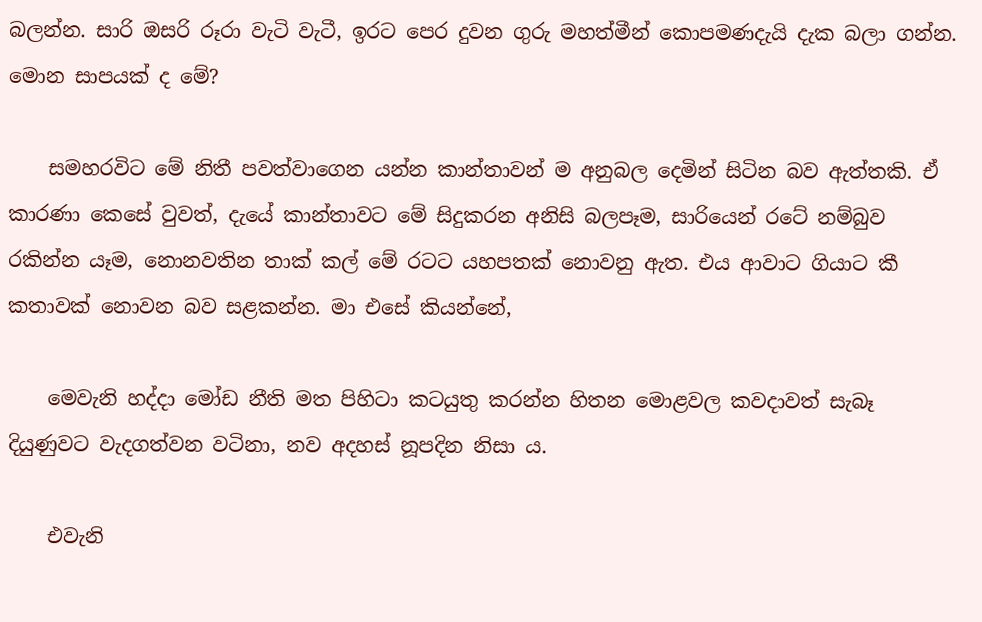බලන්න. සාරි ඔසරි රූරා වැටි වැටී, ඉරට පෙර දුවන ගුරු මහත්මීන් කොපමණදැයි දැක බලා ගන්න. මොන සාපයක් ද මේ?

    සමහරවිට මේ නිතී පවත්වාගෙන යන්න කාන්තාවන් ම අනුබල දෙමින් සිටින බව ඇත්තකි. ඒ කාරණා කෙසේ වුවත්, දැයේ කාන්තාවට මේ සිදුකරන අනිසි බලපෑම, සාරියෙන් රටේ නම්බුව රකින්න යෑම, නොනවතින තාක් කල් මේ රටට යහපතක් නොවනු ඇත. එය ආවාට ගියාට කී කතාවක් නොවන බව සළකන්න. මා එසේ කියන්නේ,

    මෙවැනි හද්දා මෝඩ නීති මත පිහිටා කටයුතු කරන්න හිතන මොළවල කවදාවත් සැබෑ දියුණුවට වැදගත්වන වටිනා, නව අදහස් නූපදින නිසා ය.

    එවැනි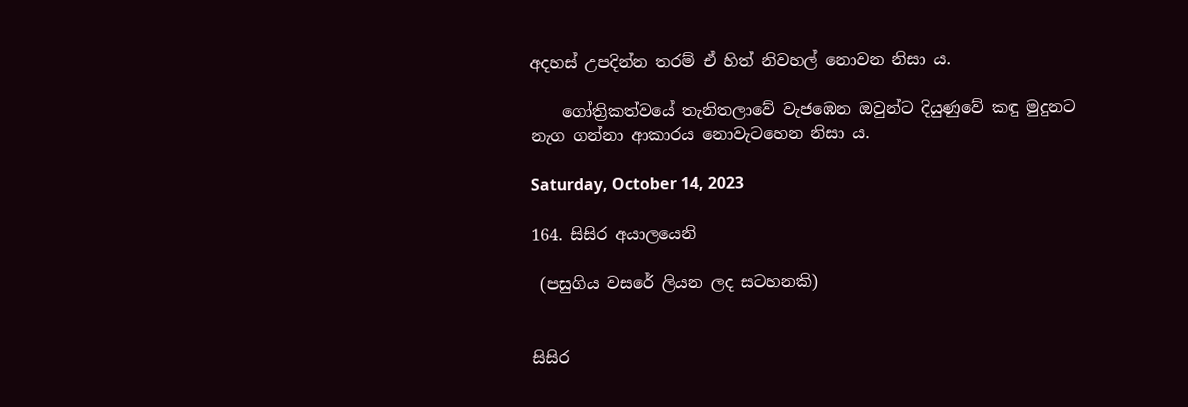අදහස් උපදින්න තරම් ඒ හිත් නිවහල් නොවන නිසා ය.

    ගෝත්‍රිකත්වයේ තැනිතලාවේ වැජඹෙන ඔවුන්ට දියුණුවේ කඳු මුදුනට නැග ගන්නා ආකාරය නොවැටහෙන නිසා ය.

Saturday, October 14, 2023

164. සිසිර අයාලයෙනි

 (පසුගිය වසරේ ලියන ලද සටහනකි)


සිසිර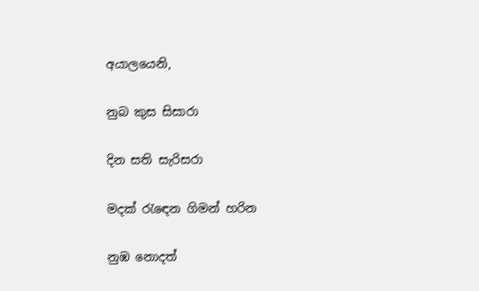අයාලයෙනි,

නුබ කුස සිසාරා

දින සති සැරිසරා

මදක් රැඳෙන ගිමන් හරින

නුඹ නොදත්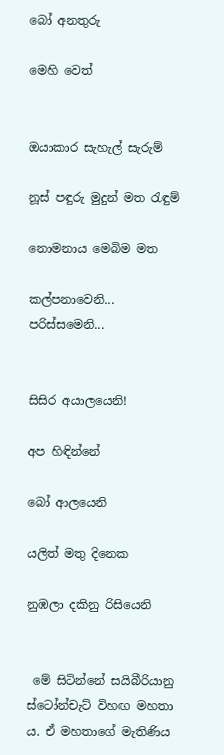බෝ අනතුරු

මෙහි වෙත්


ඔයාකාර සැහැල් සැරුම්

නූස් පඳුරු මුදුන් මත රැඳුම්

නොමනාය මෙබිම මත

කල්පනාවෙනි... පරිස්සමෙනි...


සිසිර අයාලයෙනි!

අප හිඳින්නේ

බෝ ආලයෙනි

යලිත් මතු දිනෙක

නුඹලා දකිනු රිසියෙනි


 මේ සිටින්නේ සයිබීරියානු ස්ටෝන්චැට් විහඟ මහතා ය. ඒ මහතාගේ මැතිණිය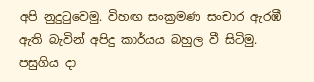අපි නුදුටුවෙමු. විහඟ සංක්‍රමණ සංචාර ඇරඹී ඇති බැවින් අපිදු කාර්යය බහුල වී සිටිමු. පසුගිය දා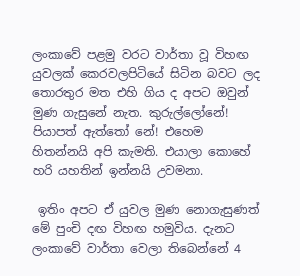ලංකාවේ පළමු වරට වාර්තා වූ විහඟ යුවලක් කෙරවලපිටියේ සිටින බවට ලද තොරතුර මත එහි ගිය ද අපට ඔවුන් මුණ ගැසුනේ නැත. කුරුල්ලෝනේ! පියාපත් ඇත්තෝ නේ! එහෙම හිතන්නයි අපි කැමති. එයාලා කොහේ හරි යහතින් ඉන්නයි උවමනා.

 ඉතිං අපට ඒ යුවල මුණ නොගැසුණත් මේ පුංචි දඟ විහඟ හමුවිය. දැනට ලංකාවේ වාර්තා වෙලා තිබෙන්නේ 4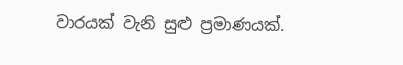වාරයක් වැනි සුළු ප්‍රමාණයක්.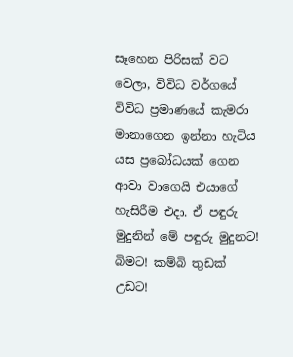සෑහෙන පිරිසක් වට වෙලා, විවිධ වර්ගයේ විවිධ ප්‍රමාණයේ කැමරා මානාගෙන ඉන්නා හැටිය යස ප්‍රබෝධයක් ගෙන ආවා වාගෙයි එයාගේ හැසිරීම එදා. ඒ පඳුරු මුදුනින් මේ පඳුරු මුදුනට! බිමට! කම්බි තුඩක් උඩට!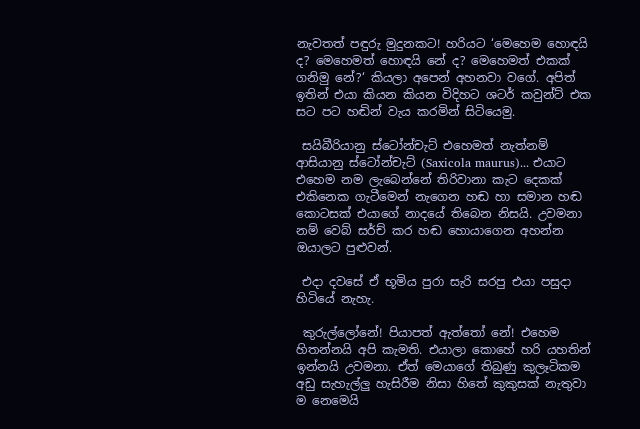නැවතත් පඳුරු මුදුනකට! හරියට ‘මෙහෙම හොඳයි ද? මෙහෙමත් හොඳයි නේ ද? මෙහෙමත් එකක් ගනිමු නේ?‘ කියලා අපෙන් අහනවා වගේ. අපිත් ඉතින් එයා කියන කියන විදිහට ශටර් කවුන්ට් එක සට පට හඬින් වැය කරමින් සිටියෙමු.

 සයිබීරියානු ස්ටෝන්චැට් එහෙමත් නැත්නම් ආසියානු ස්ටෝන්චැට් (Saxicola maurus)... එයාට එහෙම නම ලැබෙන්නේ තිරිවානා කැට දෙකක් එකිනෙක ගැටීමෙන් නැගෙන හඬ හා සමාන හඬ කොටසක් එයාගේ නාදයේ තිබෙන නිසයි. උවමනා නම් වෙබ් සර්ච් කර හඬ හොයාගෙන අහන්න ඔයාලට පුළුවන්.

 එදා දවසේ ඒ භූමිය පුරා සැරි සරපු එයා පසුදා හිටියේ නැහැ.

 කුරුල්ලෝනේ! පියාපත් ඇත්තෝ නේ! එහෙම හිතන්නයි අපි කැමති. එයාලා කොහේ හරි යහතින් ඉන්නයි උවමනා. ඒත් මෙයාගේ තිබුණු කුලෑටිකම අඩු සැහැල්ලු හැසිරීම නිසා හිතේ කුකුසක් නැතුවා ම නෙමෙයි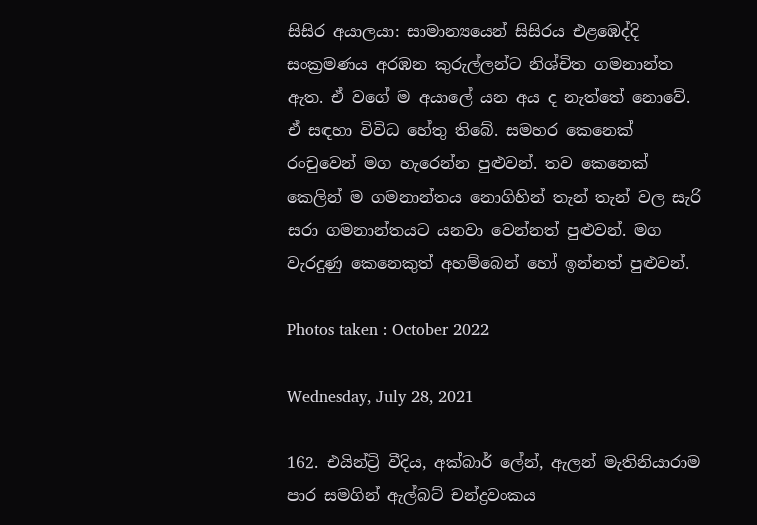සිසිර අයාලයා: සාමාන්‍යයෙන් සිසිරය එළඹෙද්දි සංක්‍රමණය අරඹන කුරුල්ලන්ට නිශ්චිත ගමනාන්ත ඇත. ඒ වගේ ම අයාලේ යන අය ද නැත්තේ නොවේ. ඒ සඳහා විවිධ හේතු තිබේ. සමහර කෙනෙක් රංචුවෙන් මග හැරෙන්න පුළුවන්. තව කෙනෙක් කෙලින් ම ගමනාන්තය නොගිහින් තැන් තැන් වල සැරි සරා ගමනාන්තයට යනවා වෙන්නත් පුළුවන්. මග වැරදුණු කෙනෙකුත් අහම්බෙන් හෝ ඉන්නත් පුළුවන්.

Photos taken : October 2022

Wednesday, July 28, 2021

162. එයින්ට්‍රි වීදිය, අක්බාර් ලේන්, ඇලන් මැතිනියාරාම පාර සමගින් ඇල්බට් චන්ද්‍රවංකය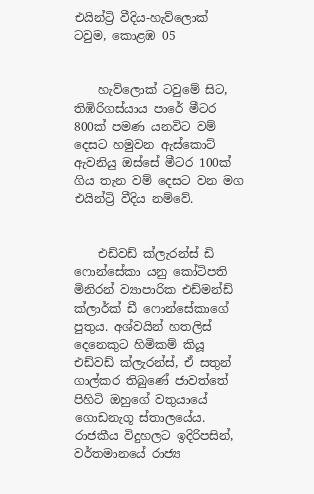එයින්ට්‍රි වීදිය-හැව්ලොක් ටවුම, කොළඹ 05


    හැව්ලොක් ටවුමේ සිට, තිඹිරිගස්යාය පාරේ මීටර 800ක් පමණ යනවිට වම් දෙසට හමුවන ඇස්කොට් ඇවනියු ඔස්සේ මීටර 100ක් ගිය තැන වම් දෙසට වන මග එයින්ට්‍රි වීදිය නම්වේ.


    එඩ්වඩ් ක්ලැරන්ස් ඩි ෆොන්සේකා යනු කෝටිපති මිනිරන් ව්‍යාපාරික එඩ්මන්ඩ් ක්ලාර්ක් ඩී ෆොන්සේකාගේ පුතුය. අශ්වයින් හතලිස් දෙනෙකුට හිමිකම් කියූ එඩ්වඩ් ක්ලැරන්ස්, ඒ සතුන් ගාල්කර තිබුණේ ජාවත්තේ පිහිටි ඔහුගේ වතුයායේ ගොඩනැගූ ස්තාලයේය. රාජකීය විදුහලට ඉදිරිපසින්, වර්තමානයේ රාජ්‍ය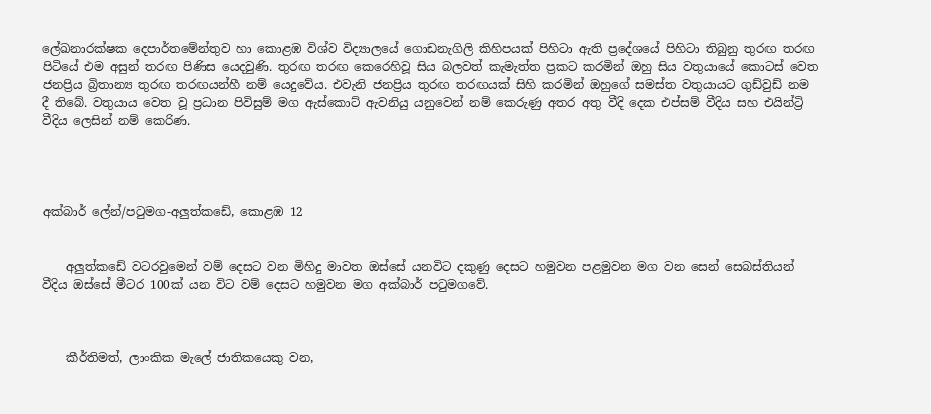ලේඛනාරක්ෂක දෙපාර්තමේන්තුව හා කොළඹ විශ්ව විද්‍යාලයේ ගොඩනැගිලි කිහිපයක් පිහිටා ඇති ප්‍රදේශයේ පිහිටා තිබුනු තුරඟ තරඟ පිටියේ එම අසුන් තරඟ පිණිස යෙදවුණි. තුරඟ තරඟ කෙරෙහිවූ සිය බලවත් කැමැත්ත ප්‍රකට කරමින් ඔහු සිය වතුයායේ කොටස් වෙත ජනප්‍රිය බ්‍රිතාන්‍ය තුරඟ තරඟයන්හී නම් යෙදුවේය. එවැනි ජනප්‍රිය තුරඟ තරඟයක් සිහි කරමින් ඔහුගේ සමස්ත වතුයායට ගුඩ්වුඩ් නම දී තිබේ. වතුයාය වෙත වූ ප්‍රධාන පිවිසුම් මග ඇස්කොට් ඇවනියු යනුවෙන් නම් කෙරුණු අතර අතු වීදි දෙක එප්සම් වීදිය සහ එයින්ට්‍රි වීදිය ලෙසින් නම් කෙරිණ.




අක්බාර් ලේන්/පටුමග-අලුත්කඩේ, කොළඹ 12


    අලුත්කඩේ වටරවුමෙන් වම් දෙසට වන මිහිදු මාවත ඔස්සේ යනවිට දකුණු දෙසට හමුවන පළමුවන මග වන සෙන් සෙබස්තියන් වීදිය ඔස්සේ මීටර 100ක් යන විට වම් දෙසට හමුවන මග අක්බාර් පටුමගවේ.



    කීර්තිමත්, ලාංකික මැලේ ජාතිකයෙකු වන,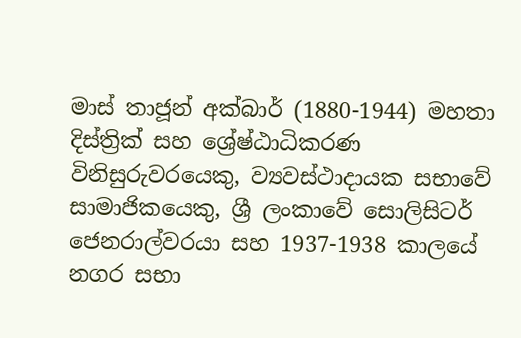මාස් තාජූන් අක්බාර් (1880-1944) මහතා දිස්ත්‍රික් සහ ශ්‍රේෂ්ඨාධිකරණ විනිසුරුවරයෙකු, ව්‍යවස්ථාදායක සභාවේ සාමාජිකයෙකු, ශ්‍රී ලංකාවේ සොලිසිටර් ජෙනරාල්වරයා සහ 1937-1938 කාලයේ නගර සභා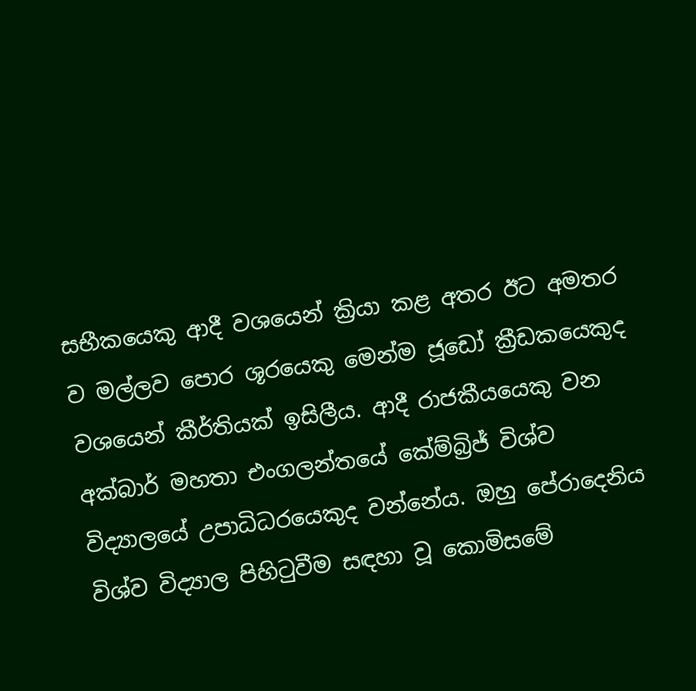සභීකයෙකු ආදී වශයෙන් ක්‍රියා කළ අතර ඊට අමතර ව මල්ලව පොර ශූරයෙකු මෙන්ම ජූඩෝ ක්‍රීඩකයෙකුද වශයෙන් කීර්තියක් ඉසිලීය. ආදී රාජකීයයෙකු වන අක්බාර් මහතා එංගලන්තයේ කේම්බ්‍රිජ් විශ්ව විද්‍යාලයේ උපාධිධරයෙකුද වන්නේය. ඔහු පේරාදෙනිය විශ්ව විද්‍යාල පිහිටුවීම සඳහා වූ කොමිසමේ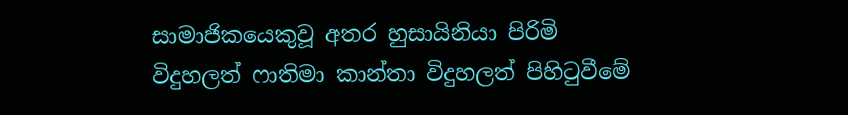සාමාජිකයෙකුවූ අතර හුසායිනියා පිරිමි විදුහලත් ෆාතිමා කාන්තා විදුහලත් පිහිටුවීමේ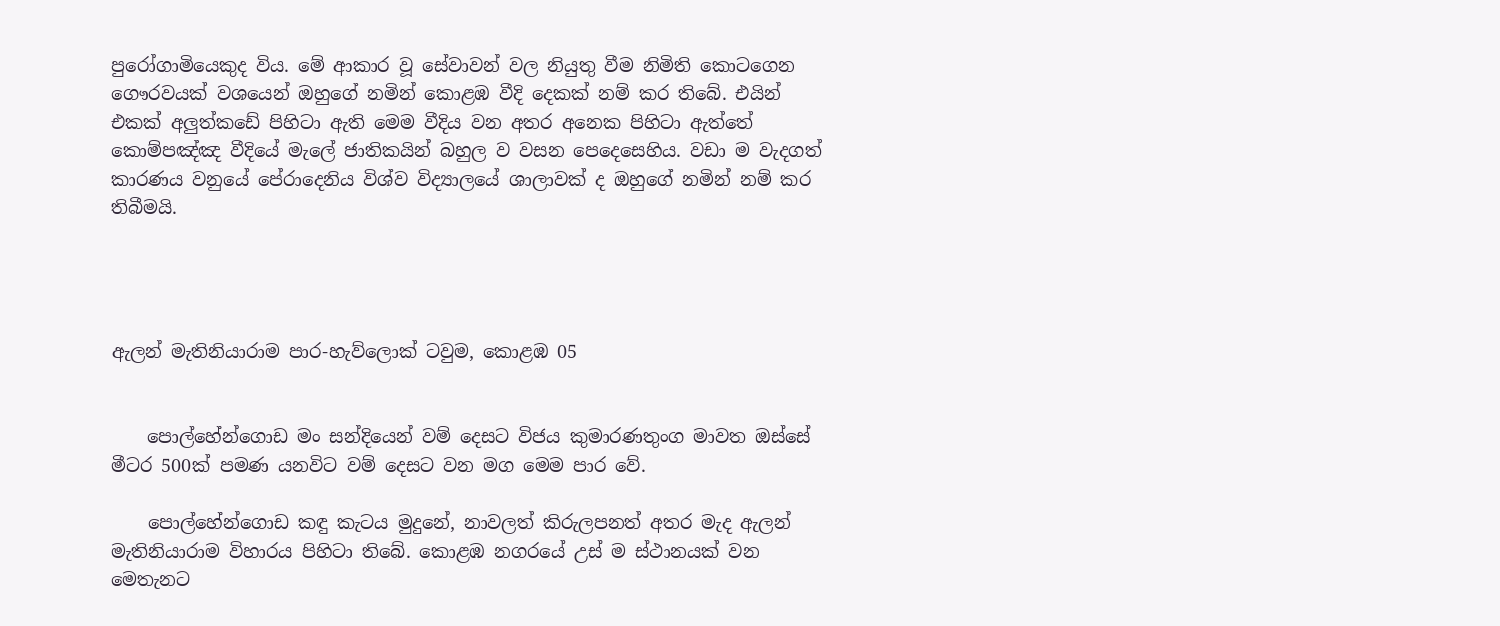පුරෝගාමියෙකුද විය. මේ ආකාර වූ සේවාවන් වල නියුතු වීම නිමිති කොටගෙන ගෞරවයක් වශයෙන් ඔහුගේ නමින් කොළඹ වීදි දෙකක් නම් කර තිබේ. එයින් එකක් අලුත්කඩේ පිහිටා ඇති මෙම වීදිය වන අතර අනෙක පිහිටා ඇත්තේ කොම්පඤ්ඤ වීදියේ මැලේ ජාතිකයින් බහුල ව වසන පෙදෙසෙහිය. වඩා ම වැදගත් කාරණය වනුයේ පේරාදෙනිය විශ්ව විද්‍යාලයේ ශාලාවක් ද ඔහුගේ නමින් නම් කර තිබීමයි.




ඇලන් මැතිනියාරාම පාර-හැව්ලොක් ටවුම, කොළඹ 05


    පොල්හේන්ගොඩ මං සන්දියෙන් වම් දෙසට විජය කුමාරණතුංග මාවත ඔස්සේ මීටර 500ක් පමණ යනවිට වම් දෙසට වන මග මෙම පාර වේ.

    පොල්හේන්ගොඩ කඳු කැටය මුදුනේ, නාවලත් කිරුලපනත් අතර මැද ඇලන් මැතිනියාරාම විහාරය පිහිටා තිබේ. කොළඹ නගරයේ උස් ම ස්ථානයක් වන මෙතැනට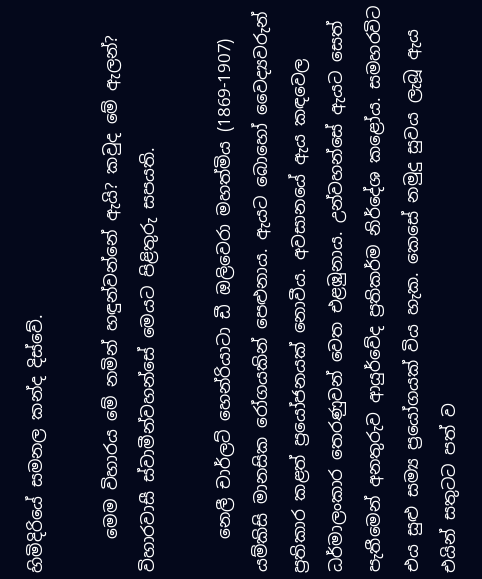හිමිදිරියේ සමනල කන්ද දිස්වේ.

    මෙම විහාරය මේ නමින් හඳුන්වන්නේ ඇයි? කවුද මේ ඇලන්? විහාරවාසී ස්වාමීන්වහන්සේ මෙයට පිළිතුරු සපයති.

    නෙලී චාර්ලට් හෙන්රියාටා ඩී ඔලිවෙරා මහත්මිය (1869-1907) යම්කිසි මානසික රෝගයකින් පෙළුනාය. ඇයට බොහෝ වෛද්‍යවරුන් ප්‍රතිකාර කළත් ප්‍රයෝජනයක් නොවීය. අවසානයේ ඇය කඳවෙල ධර්මාලංකාර තෙරණුවන් වෙත එළඹුනාය. උන්වහන්සේ ඇයට සෙත් පැතීමෙන් අනතුරුව ආයුර්වේද ප්‍රතිකර්ම නිර්දේශ කළෝය. සමහරවිට එය සුළු සම්‍ය ප්‍රයෝගයක් විය හැක. කෙසේ නමුදු සුවය ලැබූ ඇය එයින් සතුටට පත් ව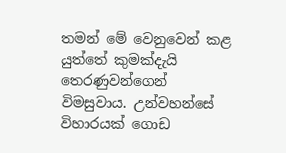තමන් මේ වෙනුවෙන් කළ යුත්තේ කුමක්දැයි තෙරණුවන්ගෙන් විමසුවාය. උන්වහන්සේ විහාරයක් ගොඩ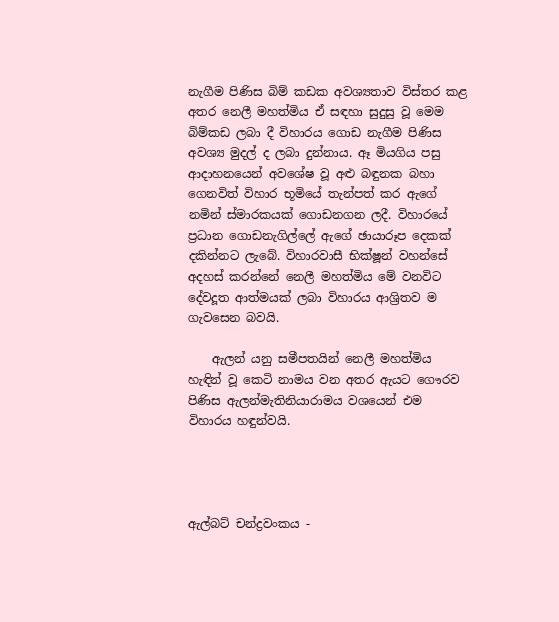නැගීම පිණිස බිම් කඩක අවශ්‍යතාව විස්තර කළ අතර නෙලී මහත්මිය ඒ සඳහා සුදුසු වූ මෙම බිම්කඩ ලබා දී විහාරය ගොඩ නැගීම පිණිස අවශ්‍ය මුදල් ද ලබා දුන්නාය. ඈ මියගිය පසු ආදාහනයෙන් අවශේෂ වූ අළු බඳුනක බහා ගෙනවිත් විහාර භූමියේ තැන්පත් කර ඇගේ නමින් ස්මාරකයක් ගොඩනගන ලදී. විහාරයේ ප්‍රධාන ගොඩනැගිල්ලේ ඇගේ ඡායාරූප දෙකක් දකින්නට ලැබේ. විහාරවාසී භික්ෂූන් වහන්සේ අදහස් කරන්නේ නෙලී මහත්මිය මේ වනවිට දේවදූත ආත්මයක් ලබා විහාරය ආශ්‍රිතව ම ගැවසෙන බවයි.

    ඇලන් යනු සමීපතයින් නෙලී මහත්මිය හැඳින් වූ කෙටි නාමය වන අතර ඇයට ගෞරව පිණිස ඇලන්මැතිනියාරාමය වශයෙන් එම විහාරය හඳුන්වයි.




ඇල්බට් චන්ද්‍රවංකය -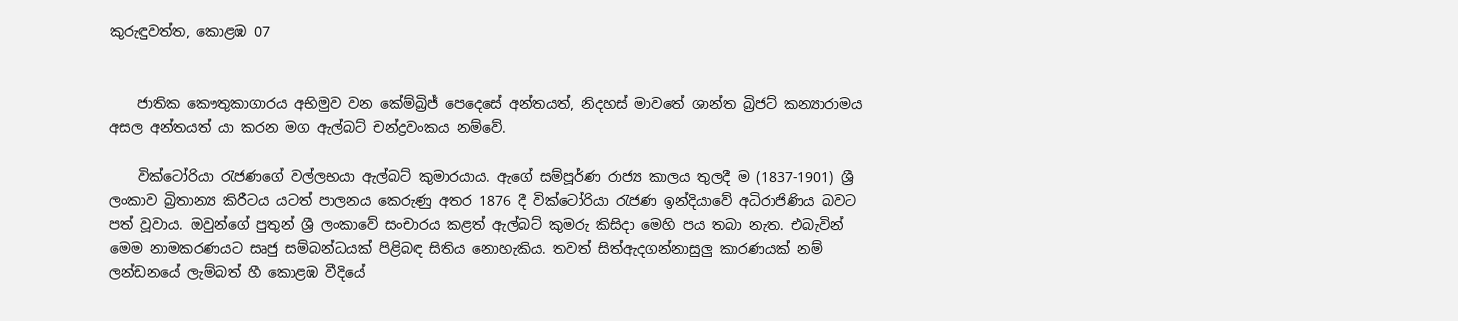කුරුඳුවත්ත, කොළඹ 07


    ජාතික කෞතුකාගාරය අභිමුව වන කේම්බ්‍රිජ් පෙදෙසේ අන්තයත්, නිදහස් මාවතේ ශාන්ත බ්‍රිජට් කන්‍යාරාමය අසල අන්තයත් යා කරන මග ඇල්බට් චන්ද්‍රවංකය නම්වේ.

    වික්ටෝරියා රැජණගේ වල්ලභයා ඇල්බට් කුමාරයාය. ඇගේ සම්පූර්ණ රාජ්‍ය කාලය තුලදී ම (1837-1901) ශ්‍රී ලංකාව බ්‍රිතාන්‍ය කිරීටය යටත් පාලනය කෙරුණු අතර 1876 දී වික්ටෝරියා රැජණ ඉන්දියාවේ අධිරාජිණිය බවට පත් වූවාය. ඔවුන්ගේ පුතුන් ශ්‍රී ලංකාවේ සංචාරය කළත් ඇල්බට් කුමරු කිසිදා මෙහි පය තබා නැත. එබැවින් මෙම නාමකරණයට සෘජු සම්බන්ධයක් පිළිබඳ සිතිය නොහැකිය. තවත් සිත්ඇදගන්නාසුලු කාරණයක් නම් ලන්ඩනයේ ලැම්බත් හී කොළඹ වීදියේ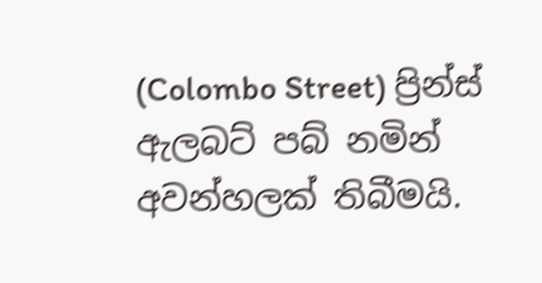(Colombo Street) ප්‍රින්ස් ඇලබට් පබ් නමින් අවන්හලක් තිබීමයි.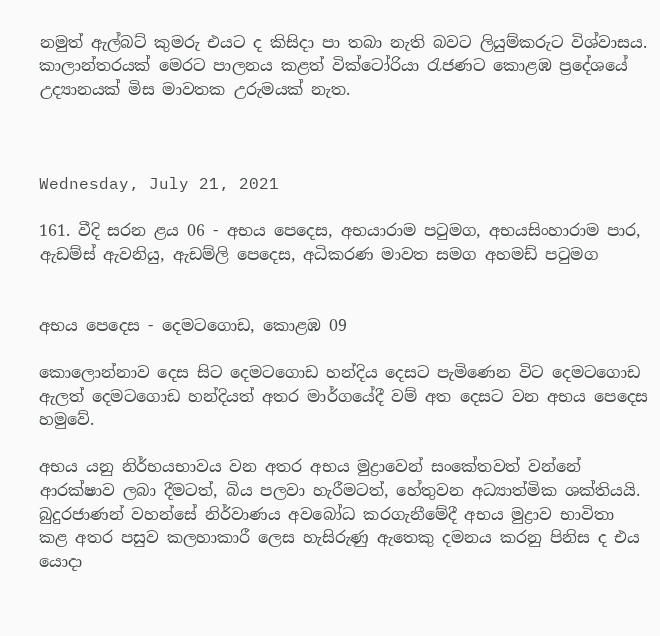නමුත් ඇල්බට් කුමරු එයට ද කිසිදා පා තබා නැති බවට ලියුම්කරුට විශ්වාසය. කාලාන්තරයක් මෙරට පාලනය කළත් වික්ටෝරියා රැජණට කොළඹ ප්‍රදේශයේ උද්‍යානයක් මිස මාවතක උරුමයක් නැත.



Wednesday, July 21, 2021

161. වීදි සරන ළය 06 - අභය පෙදෙස, අභයාරාම පටුමග, අභයසිංහාරාම පාර, ඇඩම්ස් ඇවනියු, ඇඩම්ලි පෙදෙස, අධිකරණ මාවත සමග අහමඩ් පටුමග


අභය පෙදෙස - දෙමටගොඩ, කොළඹ 09

කොලොන්නාව දෙස සිට දෙමටගොඩ හන්දිය දෙසට පැමිණෙන විට දෙමටගොඩ ඇලත් දෙමටගොඩ හන්දියත් අතර මාර්ගයේදී වම් අත දෙසට වන අභය පෙදෙස හමුවේ.

අභය යනු නිර්භයභාවය වන අතර අභය මුද්‍රාවෙන් සංකේතවත් වන්නේ ආරක්ෂාව ලබා දීමටත්, බිය පලවා හැරීමටත්, හේතුවන අධ්‍යාත්මික ශක්තියයි. බුදුරජාණන් වහන්සේ නිර්වාණය අවබෝධ කරගැනීමේදී අභය මුද්‍රාව භාවිතා කළ අතර පසුව කලහාකාරී ලෙස හැසිරුණු ඇතෙකු දමනය කරනු පිනිස ද එය යොදා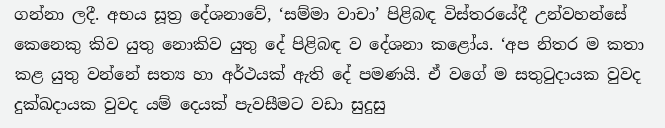ගන්නා ලදී. අභය සූත්‍ර දේශනාවේ, ‘සම්මා වාචා’ පිළිබඳ විස්තරයේදී උන්වහන්සේ කෙනෙකු කිව යුතු නොකිව යුතු දේ පිළිබඳ ව දේශනා කළෝය. ‘අප නිතර ම කතා කළ යුතු වන්නේ සත්‍ය හා අර්ථයක් ඇති දේ පමණයි. ඒ වගේ ම සතුටුදායක වුවද දුක්ඛදායක වුවද යම් දෙයක් පැවසීමට වඩා සුදුසු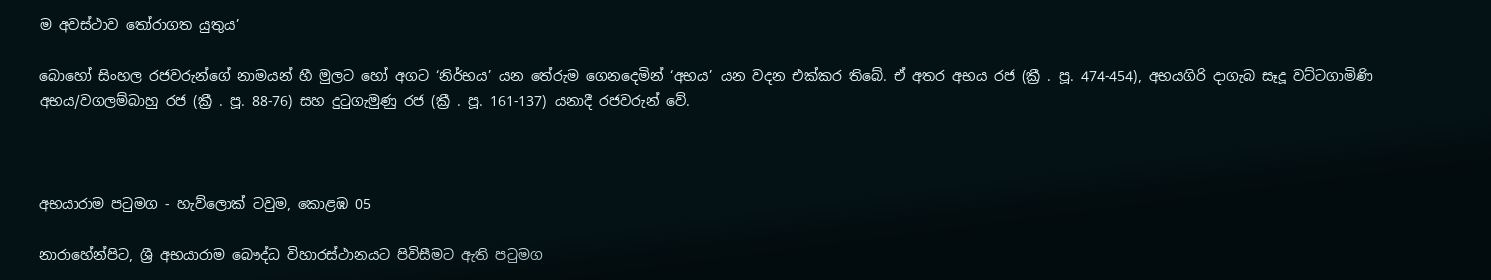ම අවස්ථාව තෝරාගත යුතුය’

බොහෝ සිංහල රජවරුන්ගේ නාමයන් හී මුලට හෝ අගට ‘නිර්භය’ යන තේරුම ගෙනදෙමින් ‘අභය’ යන වදන එක්කර තිබේ. ඒ අතර අභය රජ (ක්‍රී . පූ. 474-454), අභයගිරි දාගැබ සෑදූ වට්ටගාමිණි අභය/වගලම්බාහු රජ (ක්‍රී . පූ. 88-76) සහ දුටුගැමුණු රජ (ක්‍රී . පූ. 161-137) යනාදී රජවරුන් වේ.



අභයාරාම පටුමග - හැව්ලොක් ටවුම, කොළඹ 05

නාරාහේන්පිට, ශ්‍රී අභයාරාම බෞද්ධ විහාරස්ථානයට පිවිසීමට ඇති පටුමග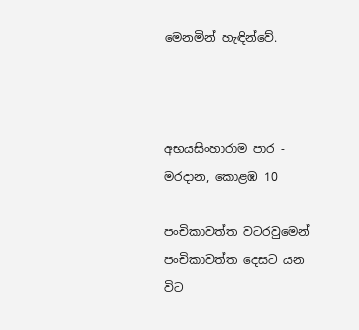මෙනමින් හැඳින්වේ.



අභයසිංහාරාම පාර - මරදාන, කොළඹ 10

පංචිකාවත්ත වටරවුමෙන් පංචිකාවත්ත දෙසට යන විට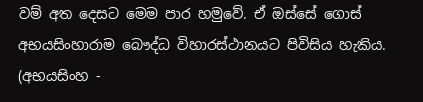වම් අත දෙසට මෙම පාර හමුවේ. ඒ ඔස්සේ ගොස් අභයසිංහාරාම බෞද්ධ විහාරස්ථානයට පිවිසිය හැකිය. (අභයසිංහ -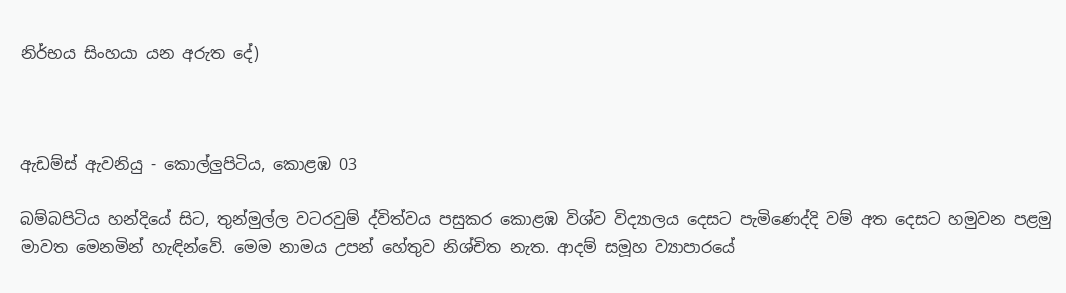නිර්භය සිංහයා යන අරුත දේ)



ඇඩම්ස් ඇවනියු - කොල්ලුපිටිය, කොළඹ 03

බම්බපිටිය හන්දියේ සිට, තුන්මුල්ල වටරවුම් ද්විත්වය පසුකර කොළඹ විශ්ව විද්‍යාලය දෙසට පැමිණෙද්දි වම් අත දෙසට හමුවන පළමු මාවත මෙනමින් හැඳින්වේ. මෙම නාමය උපන් හේතුව නිශ්චිත නැත. ආදම් සමූහ ව්‍යාපාරයේ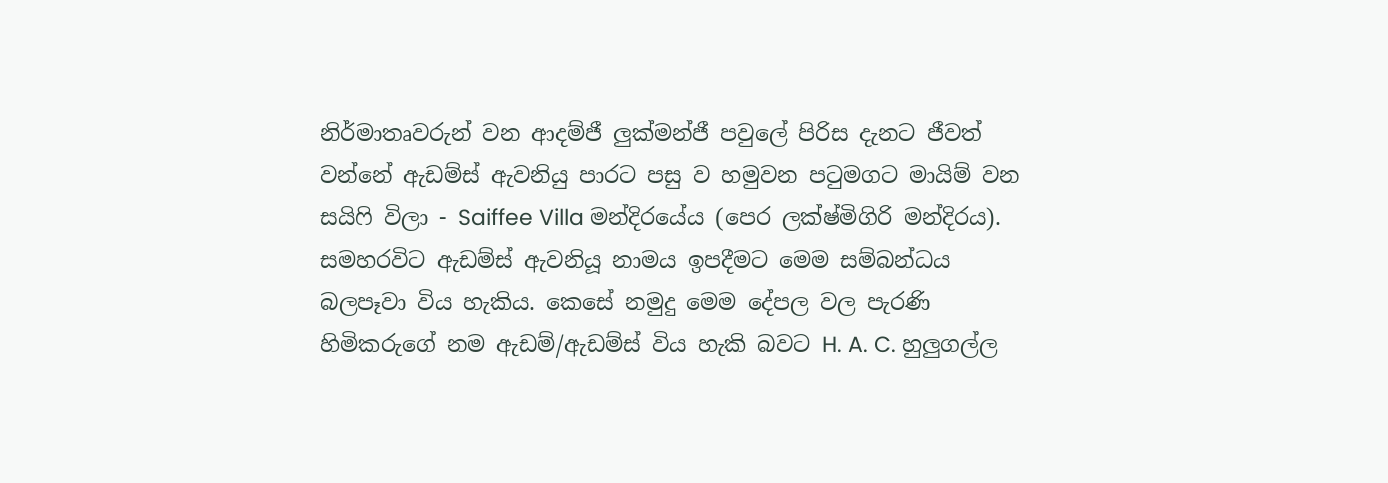නිර්මාතෘවරුන් වන ආදම්ජී ලුක්මන්ජී පවුලේ පිරිස දැනට ජීවත් වන්නේ ඇඩම්ස් ඇවනියු පාරට පසු ව හමුවන පටුමගට මායිම් වන සයිෆි විලා - Saiffee Villa මන්දිරයේය (පෙර ලක්ෂ්මිගිරි මන්දිරය). සමහරවිට ඇඩම්ස් ඇවනියූ නාමය ඉපදීමට මෙම සම්බන්ධය බලපෑවා විය හැකිය. කෙසේ නමුදු මෙම දේපල වල පැරණි හිමිකරුගේ නම ඇඩම්/ඇඩම්ස් විය හැකි බවට H. A. C. හුලුගල්ල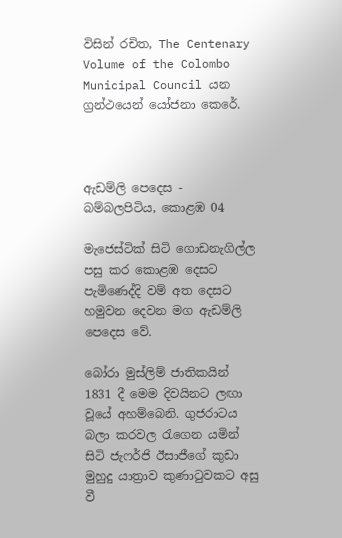විසින් රචිත, The Centenary Volume of the Colombo Municipal Council යන ග්‍රන්ථයෙන් යෝජනා කෙරේ.



ඇඩම්ලි පෙදෙස - බම්බලපිටිය, කොළඹ 04

මැජෙස්ටික් සිටි ගොඩනැගිල්ල පසු කර කොළඹ දෙසට පැමිණෙද්දි වම් අත දෙසට හමුවන දෙවන මග ඇඩම්ලි පෙදෙස වේ.

බෝරා මුස්ලිම් ජාතිකයින් 1831 දී මෙම දිවයිනට ලඟා වූයේ අහම්බෙනි. ගුජරාටය බලා කරවල රැගෙන යමින් සිටි ජැෆර්ජි ඊසාජීගේ කුඩා මුහුදු යාත්‍රාව කුණාටුවකට අසු වී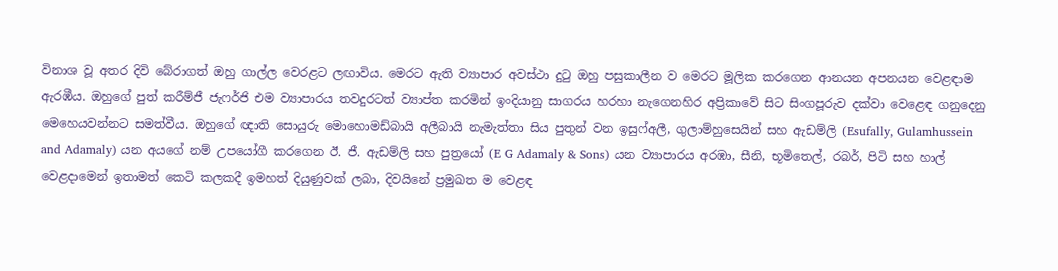විනාශ වූ අතර දිවි බේරාගත් ඔහු ගාල්ල වෙරළට ලඟාවිය. මෙරට ඇති ව්‍යාපාර අවස්ථා දුටු ඔහු පසුකාලීන ව මෙරට මූලික කරගෙන ආනයන අපනයන වෙළඳාම ඇරඹීය. ඔහුගේ පුත් කරීම්ජී ජැෆර්ජි එම ව්‍යාපාරය තවදුරටත් ව්‍යාප්ත කරමින් ඉංදියානු සාගරය හරහා නැගෙනහිර අප්‍රිකාවේ සිට සිංගපූරුව දක්වා වෙළෙඳ ගනුදෙනු මෙහෙයවන්නට සමත්වීය. ඔහුගේ ඥාති සොයුරු මොහොමඩ්බායි අලීබායි නැමැත්තා සිය පුතුන් වන ඉසුෆ්අලී, ගුලාම්හුසෙයින් සහ ඇඩම්ලි (Esufally, Gulamhussein and Adamaly) යන අයගේ නම් උපයෝගී කරගෙන ඊ. ජී. ඇඩම්ලි සහ පුත්‍රයෝ (E G Adamaly & Sons) යන ව්‍යාපාරය අරඹා, සීනි, භූමිතෙල්, රබර්, පිටි සහ හාල් වෙළදාමෙන් ඉතාමත් කෙටි කලකදී ඉමහත් දියුණුවක් ලබා, දිවයිනේ ප්‍රමුඛත ම වෙළඳ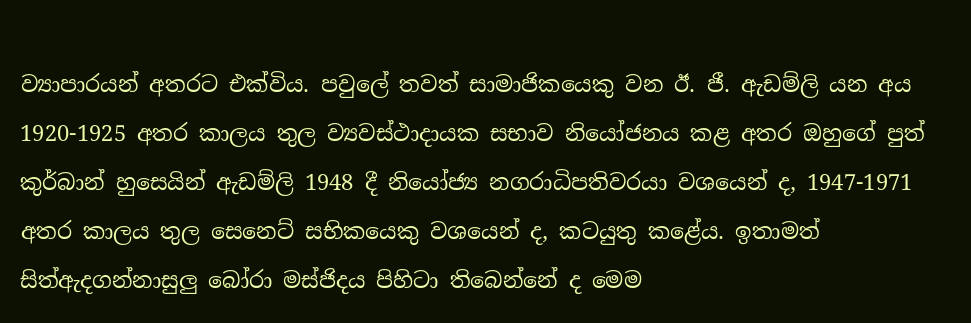ව්‍යාපාරයන් අතරට එක්විය. පවුලේ තවත් සාමාජිකයෙකු වන ඊ. ජී. ඇඩම්ලි යන අය 1920-1925 අතර කාලය තුල ව්‍යවස්ථාදායක සභාව නියෝජනය කළ අතර ඔහුගේ පුත් කුර්බාන් හුසෙයින් ඇඩම්ලි 1948 දී නියෝජ්‍ය නගරාධිපතිවරයා වශයෙන් ද, 1947-1971 අතර කාලය තුල සෙනෙට් සභිකයෙකු වශයෙන් ද, කටයුතු කළේය. ඉතාමත් සිත්ඇදගන්නාසුලු බෝරා මස්ජිදය පිහිටා තිබෙන්නේ ද මෙම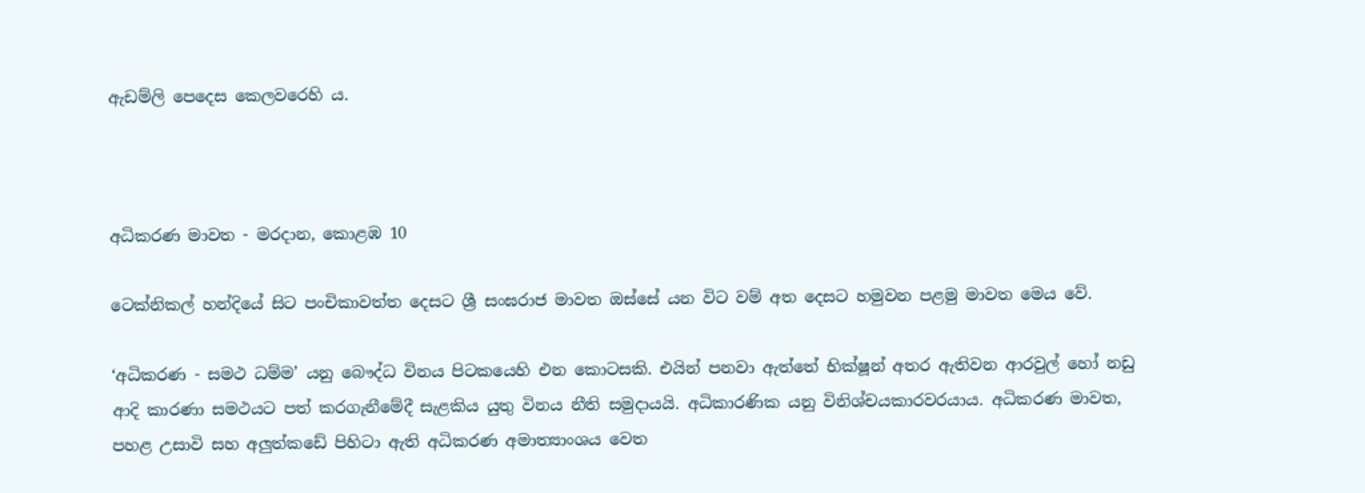ඇඩම්ලි පෙදෙස කෙලවරෙහි ය.



අධිකරණ මාවත - මරදාන, කොළඹ 10

ටෙක්නිකල් හන්දියේ සිට පංචිකාවත්ත දෙසට ශ්‍රී සංඝරාජ මාවත ඔස්සේ යන විට වම් අත දෙසට හමුවන පළමු මාවත මෙය වේ.

‘අධිකරණ - සමථ ධම්ම’ යනු බෞද්ධ විනය පිටකයෙහි එන කොටසකි. එයින් පනවා ඇත්තේ භික්ෂූන් අතර ඇතිවන ආරවුල් හෝ නඩු ආදි කාරණා සමථයට පත් කරගැනීමේදී සැළකිය යුතු විනය නීති සමුදායයි. අධිකාරණික යනු විනිශ්චයකාරවරයාය. අධිකරණ මාවත, පහළ උසාවි සහ අලුත්කඩේ පිහිටා ඇති අධිකරණ අමාත්‍යාංශය වෙත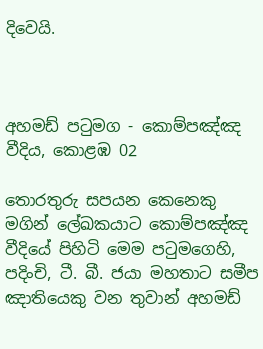දිවෙයි.



අහමඩ් පටුමග - කොම්පඤ්ඤ වීදිය, කොළඹ 02

තොරතුරු සපයන කෙනෙකු මගින් ලේඛකයාට කොම්පඤ්ඤ වීදියේ පිහිටි මෙම පටුමගෙහි, පදිංචි, ටී. බී. ජයා මහතාට සමීප ඤාතියෙකු වන තුවාන් අහමඩ්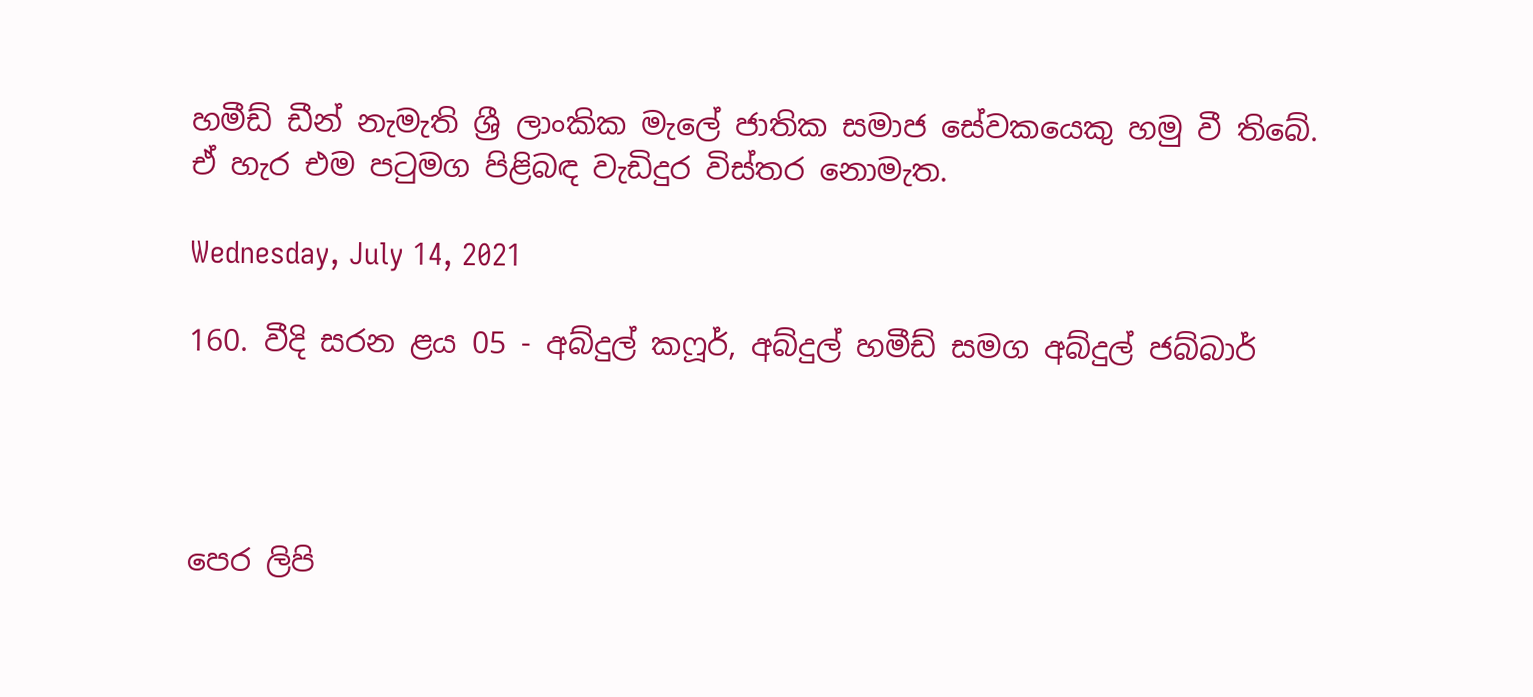හමීඩ් ඩීන් නැමැති ශ්‍රී ලාංකික මැලේ ජාතික සමාජ සේවකයෙකු හමු වී තිබේ. ඒ හැර එම පටුමග පිළිබඳ වැඩිදුර විස්තර නොමැත.

Wednesday, July 14, 2021

160. වීදි සරන ළය 05 - අබ්දුල් කෆූර්, අබ්දුල් හමීඩ් සමග අබ්දුල් ජබ්බාර්




පෙර ලිපි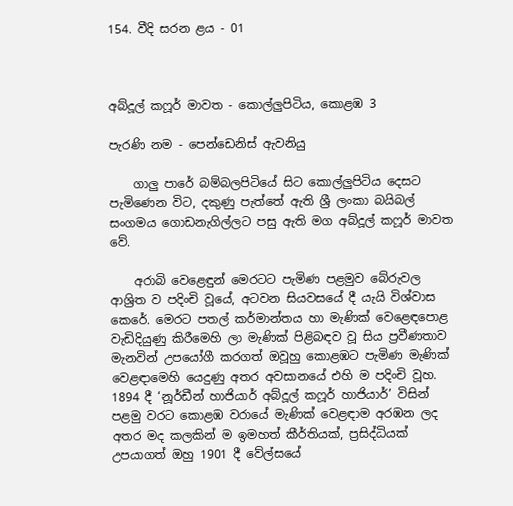154. වීදි සරන ළය - 01



අබ්දූල් කෆූර් මාවත - කොල්ලුපිටිය, කොළඹ 3

පැරණි නම - පෙන්ඩෙනිස් ඇවනියු

    ගාලු පාරේ බම්බලපිටියේ සිට කොල්ලුපිටිය දෙසට පැමිණෙන විට, දකුණු පැත්තේ ඇති ශ්‍රී ලංකා බයිබල් සංගමය ගොඩනැගිල්ලට පසු ඇති මග අබ්දූල් කෆූර් මාවත වේ.

    අරාබි වෙළෙඳුන් මෙරටට පැමිණ පළමුව බේරුවල ආශ්‍රිත ව පදිංචි වූයේ, අටවන සියවසයේ දී යැයි විශ්වාස කෙරේ. මෙරට පතල් කර්මාන්තය හා මැණික් වෙළෙඳපොළ වැඩිදියුණු කිරීමෙහි ලා මැණික් පිළිබඳව වූ සිය ප්‍රවීණතාව මැනවින් උපයෝගී කරගත් ඔවූහු කොළඹට පැමිණ මැණික් වෙළඳාමෙහි යෙදුණු අතර අවසානයේ එහි ම පදිංචි වූහ. 1894 දී ‘නූර්ඩීන් හාජියාර් අබ්දූල් කෆූර් හාජියාර්’ විසින් පළමු වරට කොළඹ වරායේ මැණික් වෙළඳාම අරඹන ලද අතර මද කලකින් ම ඉමහත් කීර්තියක්, ප්‍රසිද්ධියක් උපයාගත් ඔහු 1901 දී වේල්සයේ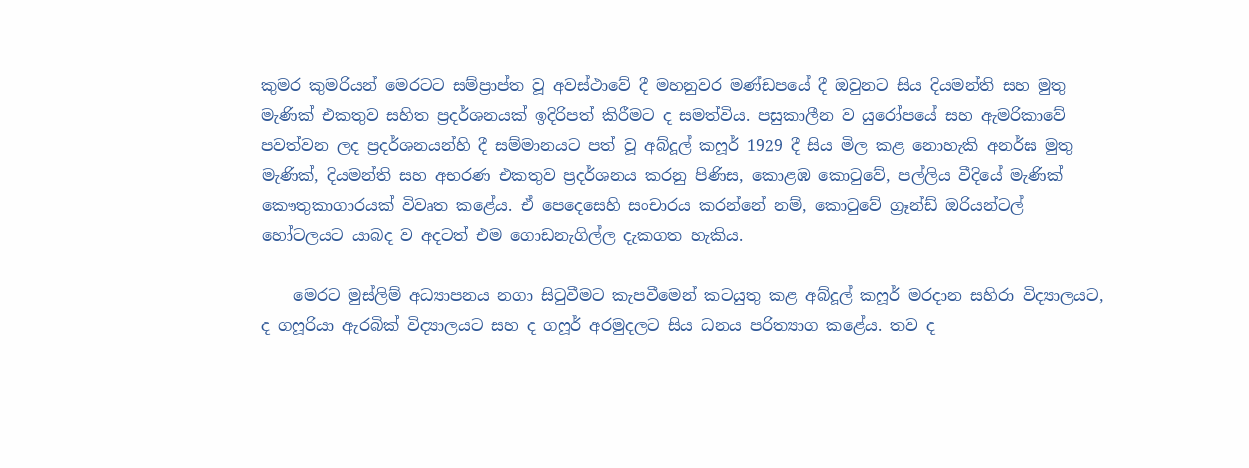කුමර කුමරියන් මෙරටට සම්ප්‍රාප්ත වූ අවස්ථාවේ දී මහනුවර මණ්ඩපයේ දී ඔවුනට සිය දියමන්ති සහ මුතු මැණික් එකතුව සහිත ප්‍රදර්ශනයක් ඉදිරිපත් කිරීමට ද සමත්විය. පසුකාලීන ව යුරෝපයේ සහ ඇමරිකාවේ පවත්වන ලද ප්‍රදර්ශනයන්හි දී සම්මානයට පත් වූ අබ්දූල් කෆූර් 1929 දී සිය මිල කළ නොහැකි අනර්ඝ මුතු මැණික්, දියමන්ති සහ අභරණ එකතුව ප්‍රදර්ශනය කරනු පිණිස, කොළඹ කොටුවේ, පල්ලිය වීදියේ මැණික් කෞතුකාගාරයක් විවෘත කළේය. ඒ පෙදෙසෙහි සංචාරය කරන්නේ නම්, කොටුවේ ග්‍රෑන්ඩ් ඔරියන්ටල් හෝටලයට යාබද ව අදටත් එම ගොඩනැගිල්ල දැකගත හැකිය.

    මෙරට මුස්ලිම් අධ්‍යාපනය නගා සිටුවීමට කැපවීමෙන් කටයුතු කළ අබ්දූල් කෆූර් මරදාන සහිරා විද්‍යාලයට, ද ගෆූරියා ඇරබික් විද්‍යාලයට සහ ද ගෆූර් අරමුදලට සිය ධනය පරිත්‍යාග කළේය. තව ද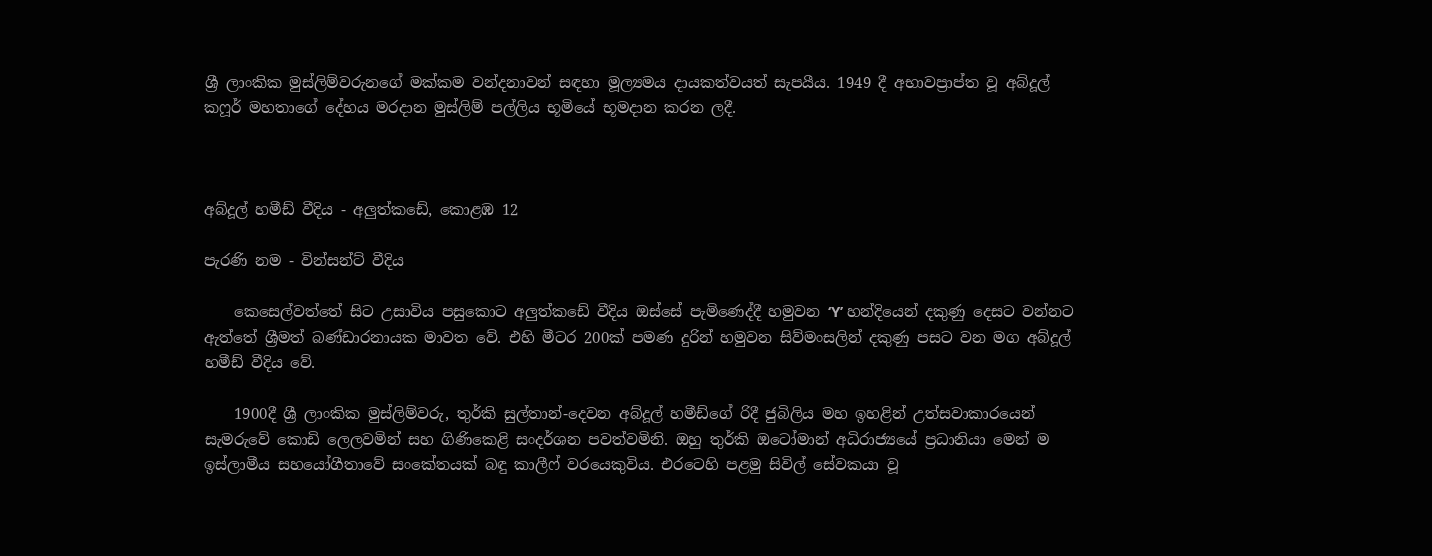ශ්‍රී ලාංකික මුස්ලිම්වරුනගේ මක්කම වන්දනාවන් සඳහා මූල්‍යමය දායකත්වයත් සැපයීය. 1949 දී අභාවප්‍රාප්ත වූ අබ්දූල් කෆූර් මහතාගේ දේහය මරදාන මුස්ලිම් පල්ලිය භූමියේ භූමදාන කරන ලදී.



අබ්දූල් හමීඩ් වීදිය - අලුත්කඩේ, කොළඹ 12

පැරණි නම - වින්සන්ට් වීදිය

    කෙසෙල්වත්තේ සිට උසාවිය පසුකොට අලුත්කඩේ වීදිය ඔස්සේ පැමිණෙද්දී හමුවන ‘Y’ හන්දියෙන් දකුණු දෙසට වන්නට ඇත්තේ ශ්‍රීමත් බණ්ඩාරනායක මාවත වේ. එහි මීටර 200ක් පමණ දුරින් හමුවන සිව්මංසලින් දකුණු පසට වන මග අබ්දූල් හමීඩ් වීදිය වේ.

    1900දී ශ්‍රී ලාංකික මුස්ලිම්වරු, තුර්කි සුල්තාන්-දෙවන අබ්දූල් හමීඩ්ගේ රිදී ජුබිලිය මහ ඉහළින් උත්සවාකාරයෙන් සැමරුවේ කොඩි ලෙලවමින් සහ ගිණිකෙළි සංදර්ශන පවත්වමිනි. ඔහු තුර්කි ඔටෝමාන් අධිරාජ්‍යයේ ප්‍රධානියා මෙන් ම ඉස්ලාමීය සහයෝගීතාවේ සංකේතයක් බඳු කාලීෆ් වරයෙකුවිය. එරටෙහි පළමු සිවිල් සේවකයා වූ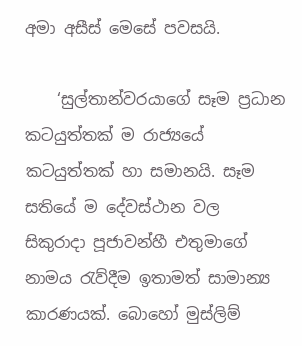අමා අසීස් මෙසේ පවසයි.

    ‘සුල්තාන්වරයාගේ සෑම ප්‍රධාන කටයුත්තක් ම රාජ්‍යයේ කටයුත්තක් හා සමානයි. සෑම සතියේ ම දේවස්ථාන වල සිකුරාදා පූජාවන්හී එතුමාගේ නාමය රැව්දීම ඉතාමත් සාමාන්‍ය කාරණයක්. බොහෝ මුස්ලිම්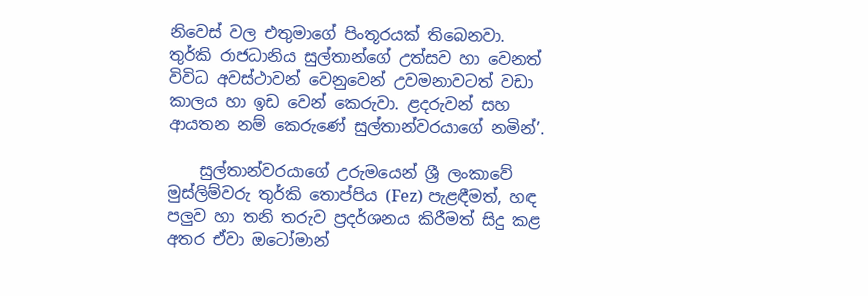නිවෙස් වල එතුමාගේ පිංතූරයක් තිබෙනවා. තුර්කි රාජධානිය සුල්තාන්ගේ උත්සව හා වෙනත් විවිධ අවස්ථාවන් වෙනුවෙන් උවමනාවටත් වඩා කාලය හා ඉඩ වෙන් කෙරුවා. ළදරුවන් සහ ආයතන නම් කෙරුණේ සුල්තාන්වරයාගේ නමින්’.

    සුල්තාන්වරයාගේ උරුමයෙන් ශ්‍රී ලංකාවේ මුස්ලිම්වරු තුර්කි තොප්පිය (Fez) පැළඳීමත්, හඳ පලුව හා තනි තරුව ප්‍රදර්ශනය කිරීමත් සිදු කළ අතර ඒවා ඔටෝමාන්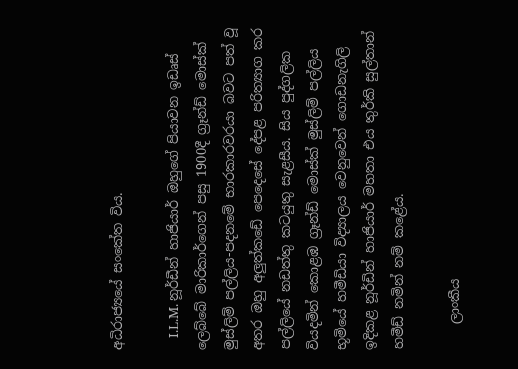අධිරාජ්‍යයේ සංකේත විය.

    I.L.M. නූර්ඩීන් හාජියාර් ඔහුගේ පියාවන ඉඩෘස් ලෙබ්බේ මාරිකාර්ගෙන් පසු 1900දී ග්‍රෑන්ඩ් මොස්ක් මුස්ලිම් පල්ලිය-පදනමේ භාරකාරවරයා බවට පත් වූ අතර ඔහු අලුත්කඩේ පෙදෙසේ දේපළ පරිත්‍යාග කර පල්ලියේ නඩත්තු කටයුතු සැළසීය. සිය පුද්ගලික වියදමින් කොළඹ ග්‍රෑන්ඩ් මොස්ක් මුස්ලිම් පල්ලිය භූමියේ හමීඩියා විද්‍යාලය වෙනුවෙන් ගොඩනැගිලි ඉදිකළ නූර්ඩින් හාජියාර් මහතා එය තුර්කි සුල්තාන් හමීඩ් නමින් නම් කළේය.

    ලාංකීය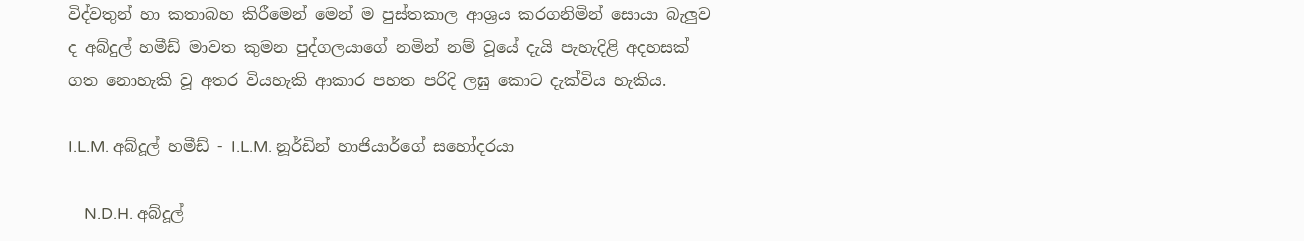විද්වතුන් හා කතාබහ කිරීමෙන් මෙන් ම පුස්තකාල ආශ්‍රය කරගනිමින් සොයා බැලුව ද අබ්දුල් හමීඩ් මාවත කුමන පුද්ගලයාගේ නමින් නම් වූයේ දැයි පැහැදිළි අදහසක් ගත නොහැකි වූ අතර වියහැකි ආකාර පහත පරිදි ලඝු කොට දැක්විය හැකිය.

I.L.M. අබ්දූල් හමීඩ් - I.L.M. නූර්ඩින් හාජියාර්ගේ සහෝදරයා

    N.D.H. අබ්දූල්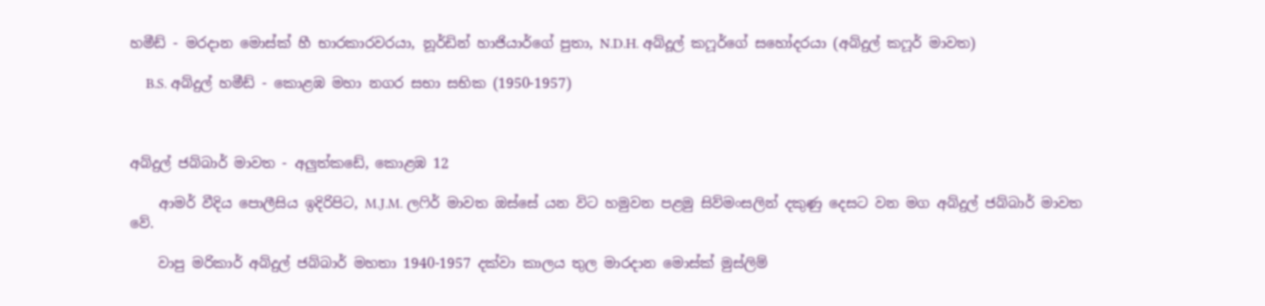හමීඩ් - මරදාන මොස්ක් හී භාරකාරවරයා, නූර්ඩින් හාජියාර්ගේ පුතා, N.D.H. අබ්දූල් කෆූර්ගේ සහෝදරයා (අබ්දුල් කෆූර් මාවත)

    B.S. අබ්දුල් හමීඩ් - කොළඹ මහා නගර සභා සභික (1950-1957)



අබ්දුල් ජබ්බාර් මාවත - අලුත්කඩේ, කොළඹ 12

    ආමර් වීදිය පොලීසිය ඉදිරිපිට, M.J.M. ලෆිර් මාවත ඔස්සේ යන විට හමුවන පළමු සිව්මංසලින් දකුණු දෙසට වන මග අබ්දුල් ජබ්බාර් මාවත වේ.

    වාපු මරිකාර් අබ්දුල් ජබ්බාර් මහතා 1940-1957 දක්වා කාලය තුල මාරදාන මොස්ක් මුස්ලිම්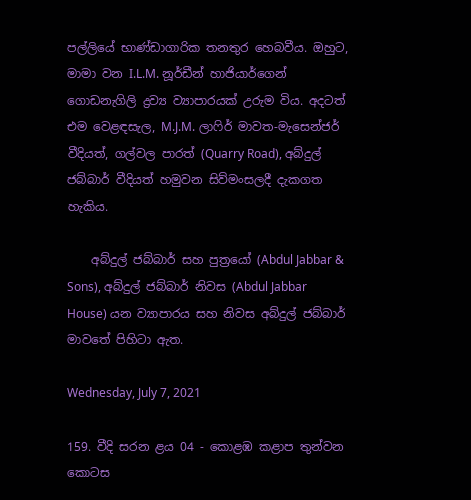පල්ලියේ භාණ්ඩාගාරික තනතුර හෙබවීය. ඔහුට, මාමා වන I.L.M. නූර්ඩීන් හාජියාර්ගෙන් ගොඩනැගිලි ද්‍රව්‍ය ව්‍යාපාරයක් උරුම විය. අදටත් එම වෙළඳසැල, M.J.M. ලාෆිර් මාවත-මැසෙන්ජර් වීදියත්, ගල්වල පාරත් (Quarry Road), අබ්දුල් ජබ්බාර් වීදියත් හමුවන සිව්මංසලදී දැකගත හැකිය.

    අබ්දුල් ජබ්බාර් සහ පුත්‍රයෝ (Abdul Jabbar & Sons), අබ්දුල් ජබ්බාර් නිවස (Abdul Jabbar House) යන ව්‍යාපාරය සහ නිවස අබ්දුල් ජබ්බාර් මාවතේ පිහිටා ඇත.

Wednesday, July 7, 2021

159. වීදි සරන ළය 04 - කොළඹ කළාප තුන්වන කොටස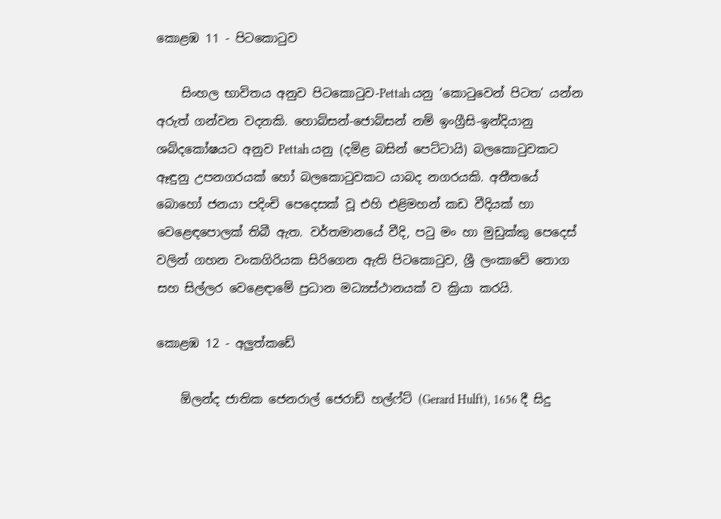කොළඹ 11 - පිටකොටුව

    සිංහල භාවිතය අනුව පිටකොටුව-Pettah යනු ‘කොටුවෙන් පිටත’ යන්න අරුත් ගන්වන වදනකි. හොබ්සන්-ජොබ්සන් නම් ඉංග්‍රීසි-ඉන්දියානු ශබ්දකෝෂයට අනුව Pettah යනු (දමිළ බසින් පෙට්ටායි) බලකොටුවකට ඈඳුනු උපනගරයක් හෝ බලකොටුවකට යාබද නගරයකි. අතීතයේ බොහෝ ජනයා පදිංචි පෙදෙසක් වූ එහි එළිමහන් කඩ වීදියක් හා වෙළෙඳපොලක් තිබී ඇත. වර්තමානයේ වීදි, පටු මං හා මුඩුක්කු පෙදෙස් වලින් ගහන වංකගිරියක සිරිගෙන ඇති පිටකොටුව, ශ්‍රී ලංකාවේ තොග සහ සිල්ලර වෙළෙඳාමේ ප්‍රධාන මධ්‍යස්ථානයක් ව ක්‍රියා කරයි.

කොළඹ 12 - අලුත්කඩේ

    ඕලන්ද ජාතික ජෙනරාල් ජෙරාඩ් හල්ෆ්ට් (Gerard Hulft), 1656 දී සිදු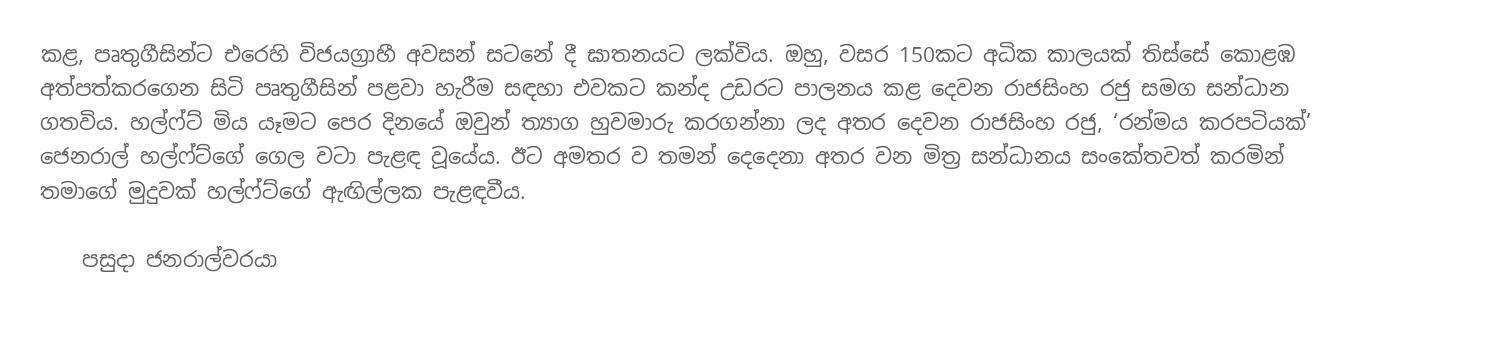කළ, පෘතුගීසින්ට එරෙහි විජයග්‍රාහී අවසන් සටනේ දී ඝාතනයට ලක්විය. ඔහු, වසර 150කට අධික කාලයක් තිස්සේ කොළඹ අත්පත්කරගෙන සිටි පෘතුගීසින් පළවා හැරීම සඳහා එවකට කන්ද උඩරට පාලනය කළ දෙවන රාජසිංහ රජු සමග සන්ධාන ගතවිය. හල්ෆ්ට් මිය යෑමට පෙර දිනයේ ඔවුන් ත්‍යාග හුවමාරු කරගන්නා ලද අතර දෙවන රාජසිංහ රජු, ‘රන්මය කරපටියක්’ ජෙනරාල් හල්ෆ්ට්ගේ ගෙල වටා පැළඳ වූයේය. ඊට අමතර ව තමන් දෙදෙනා අතර වන මිත්‍ර සන්ධානය සංකේතවත් කරමින් තමාගේ මුදුවක් හල්ෆ්ට්ගේ ඇඟිල්ලක පැළඳවීය.

    පසුදා ජනරාල්වරයා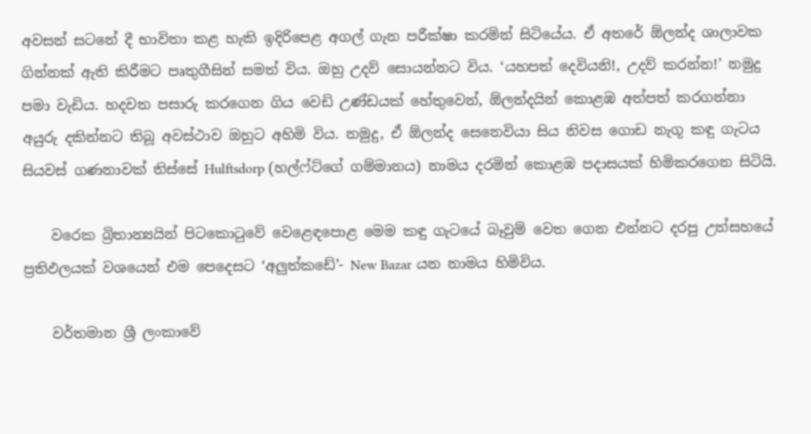අවසන් සටනේ දී භාවිතා කළ හැකි ඉදිරිපෙළ අගල් ගැන පරීක්ෂා කරමින් සිටියේය. ඒ අතරේ ඕලන්ද ශාලාවක ගින්නක් ඇති කිරීමට පෘතුගීසින් සමත් විය. ඔහු උදව් සොයන්නට විය. ‘යහපත් දෙවියනි!, උදව් කරන්න!’ නමුදු පමා වැඩිය. හදවත පසාරු කරගෙන ගිය වෙඩි උණ්ඩයක් හේතුවෙන්, ඕලන්දයින් කොළඹ අත්පත් කරගන්නා අයුරු දකින්නට තිබූ අවස්ථාව ඔහුට අහිමි විය. නමුදු, ඒ ඕලන්ද සෙනෙවියා සිය නිවස ගොඩ නැගූ කඳු ගැටය සියවස් ගණනාවක් තිස්සේ Hulftsdorp (හල්ෆ්ට්ගේ ගම්මානය) නාමය දරමින් කොළඹ පදාසයක් හිමිකරගෙන සිටියි.

    වරෙක බ්‍රිතාන්‍යයින් පිටකොටුවේ වෙළෙඳපොළ මෙම කඳු ගැටයේ බෑවුම් වෙත ගෙන එන්නට දරපු උත්සහයේ ප්‍රතිඵලයක් වශයෙන් එම පෙදෙසට ‘අලුත්කඩේ’- New Bazar යන නාමය හිමිවිය.

    වර්තමාන ශ්‍රී ලංකාවේ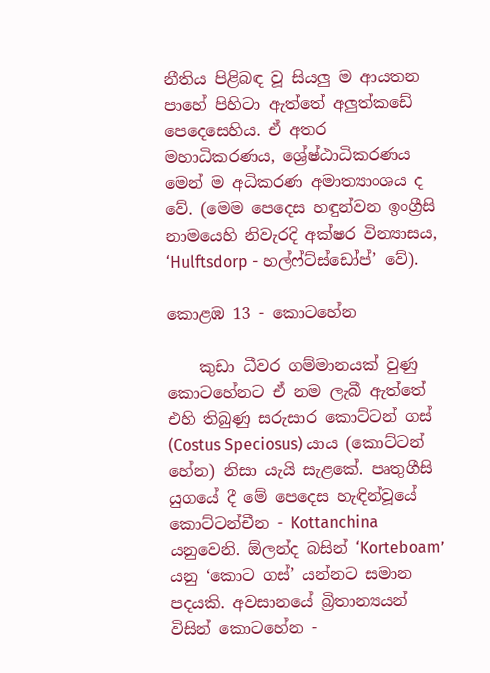නීතිය පිළිබඳ වූ සියලු ම ආයතන පාහේ පිහිටා ඇත්තේ අලුත්කඩේ පෙදෙසෙහිය. ඒ අතර මහාධිකරණය, ශ්‍රේෂ්ඨාධිකරණය මෙන් ම අධිකරණ අමාත්‍යාංශය ද වේ. (මෙම පෙදෙස හඳුන්වන ඉංග්‍රීසි නාමයෙහි නිවැරදි අක්ෂර වින්‍යාසය, ‘Hulftsdorp - හල්ෆ්ට්ස්ඩෝප්’ වේ).

කොළඹ 13 - කොටහේන

    කුඩා ධීවර ගම්මානයක් වුණු කොටහේනට ඒ නම ලැබී ඇත්තේ එහි තිබුණු සරුසාර කොට්ටන් ගස් (Costus Speciosus) යාය (කොට්ටන් හේන) නිසා යැයි සැළකේ. පෘතුගීසි යුගයේ දී මේ පෙදෙස හැඳින්වූයේ කොට්ටන්චීන - Kottanchina යනුවෙනි. ඕලන්ද බසින් ‘Korteboam’ යනු ‘කොට ගස්’ යන්නට සමාන පදයකි. අවසානයේ බ්‍රිතාන්‍යයන් විසින් කොටහේන -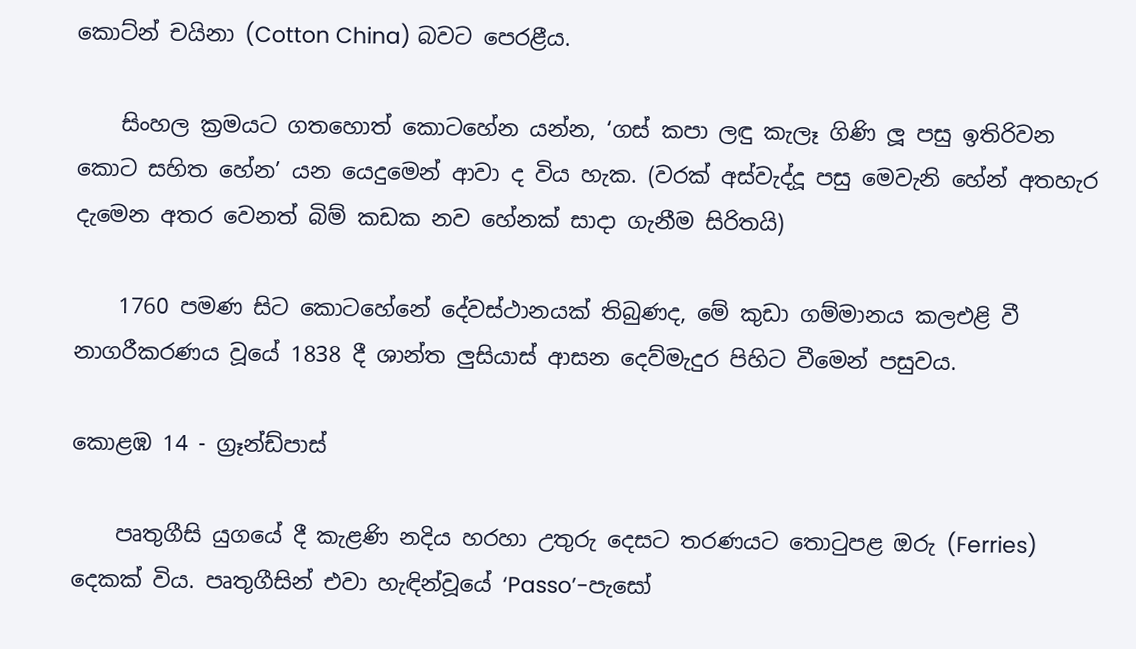කොට්න් චයිනා (Cotton China) බවට පෙරළීය.

    සිංහල ක්‍රමයට ගතහොත් කොටහේන යන්න, ‘ගස් කපා ලඳු කැලෑ ගිණි ලූ පසු ඉතිරිවන කොට සහිත හේන’ යන යෙදුමෙන් ආවා ද විය හැක. (වරක් අස්වැද්දූ පසු මෙවැනි හේන් අතහැර දැමෙන අතර වෙනත් බිම් කඩක නව හේනක් සාදා ගැනීම සිරිතයි)

    1760 පමණ සිට කොටහේනේ දේවස්ථානයක් තිබුණද, මේ කුඩා ගම්මානය කලඑළි වී නාගරීකරණය වූයේ 1838 දී ශාන්ත ලුසියාස් ආසන දෙව්මැදුර පිහිට වීමෙන් පසුවය.

කොළඹ 14 - ග්‍රෑන්ඩ්පාස්

    පෘතුගීසි යුගයේ දී කැළණි නදිය හරහා උතුරු දෙසට තරණයට තොටුපළ ඔරු (Ferries) දෙකක් විය. පෘතුගීසින් එවා හැඳින්වූයේ ‘Passo’-පැසෝ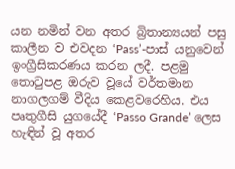යන නමින් වන අතර බ්‍රිතාන්‍යයන් පසු කාලීන ව එවදන ‘Pass’-පාස් යනුවෙන් ඉංග්‍රීසිකරණය කරන ලදී. පළමු තොටුපළ ඔරුව වූයේ වර්තමාන නාගලගම් වීදිය කෙළවරෙහිය. එය පෘතුගීසි යුගයේදී ‘Passo Grande’ ලෙස හැඳින් වූ අතර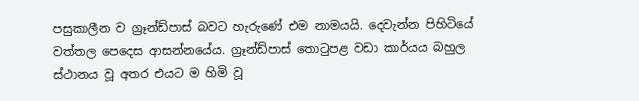පසුකාලීන ව ග්‍රෑන්ඩ්පාස් බවට හැරුණේ එම නාමයයි. දෙවැන්න පිහිටියේ වත්තල පෙදෙස ආසන්නයේය. ග්‍රෑන්ඩ්පාස් තොටුපළ වඩා කාර්යය බහුල ස්ථානය වූ අතර එයට ම හිමි වූ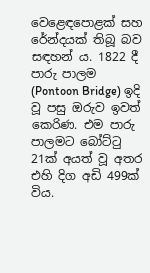වෙළෙඳපොළක් සහ රේන්දයක් තිබූ බව සඳහන් ය. 1822 දී පාරු පාලම (Pontoon Bridge) ඉදි වූ පසු ඔරුව ඉවත් කෙරිණ. එම පාරු පාලමට බෝට්ටු 21ක් අයත් වූ අතර එහි දිග අඩි 499ක් විය.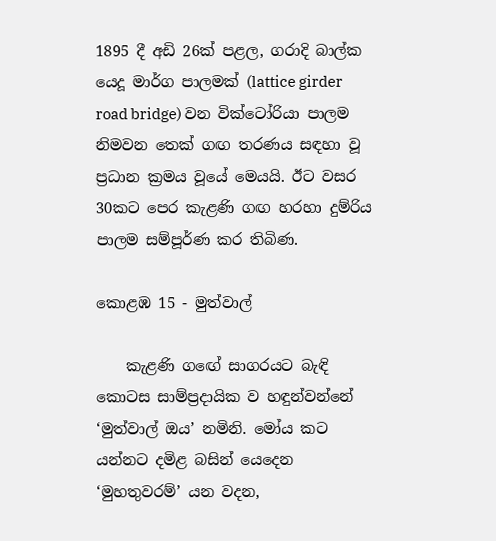1895 දී අඩි 26ක් පළල, ගරාදි බාල්ක යෙදූ මාර්ග පාලමක් (lattice girder road bridge) වන වික්ටෝරියා පාලම නිමවන තෙක් ගඟ තරණය සඳහා වූ ප්‍රධාන ක්‍රමය වූයේ මෙයයි. ඊට වසර 30කට පෙර කැළණි ගඟ හරහා දුම්රිය පාලම සම්පූර්ණ කර තිබිණ.

කොළඹ 15 - මුත්වාල්

    කැළණි ගඟේ සාගරයට බැඳි කොටස සාම්ප්‍රදායික ව හඳුන්වන්නේ ‘මුත්වාල් ඔය’ නමිනි. මෝය කට යන්නට දමිළ බසින් යෙදෙන ‘මුහතුවරම්’ යන වදන,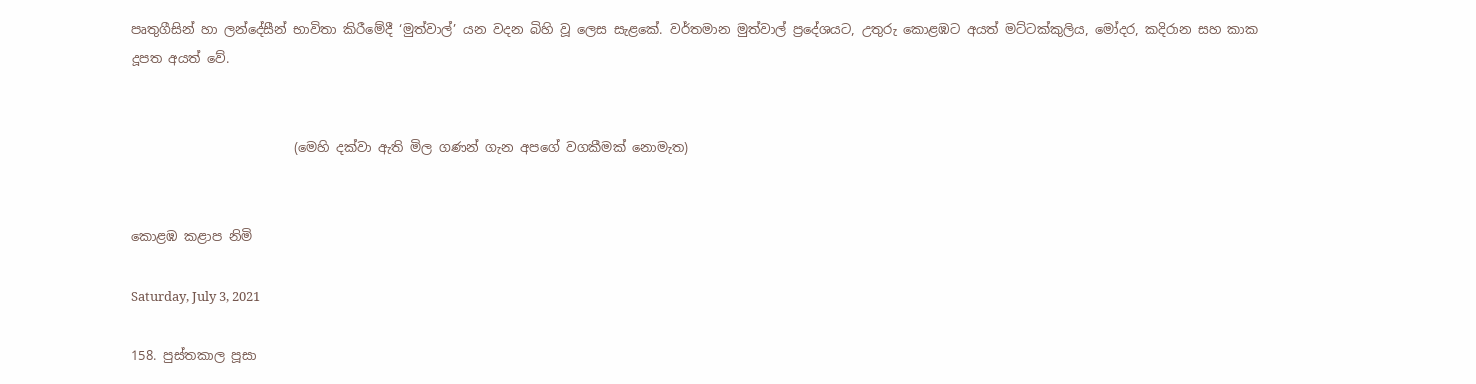පෘතුගීසින් හා ලන්දේසීන් භාවිතා කිරීමේදී ‘මුත්වාල්’ යන වදන බිහි වූ ලෙස සැළකේ. වර්තමාන මුත්වාල් ප්‍රදේශයට, උතුරු කොළඹට අයත් මට්ටක්කුලිය, මෝදර, කදිරාන සහ කාක දූපත අයත් වේ.


                         (මෙහි දක්වා ඇති මිල ගණන් ගැන අපගේ වගකීමක් නොමැත)


කොළඹ කළාප නිමි

Saturday, July 3, 2021

158. පුස්තකාල පූසා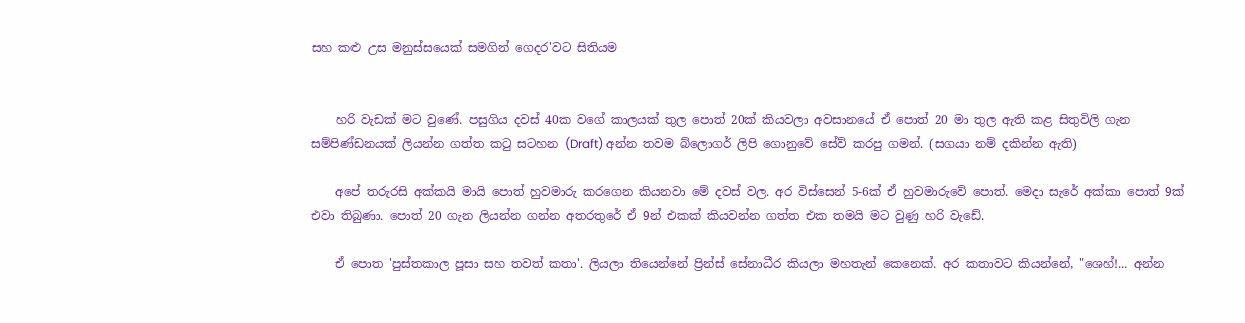සහ කළු උස මනුස්සයෙක් සමගින් ගෙදර'වට සිතියම


    හරි වැඩක් මට වුණේ. පසුගිය දවස් 40ක වගේ කාලයක් තුල පොත් 20ක් කියවලා අවසානයේ ඒ පොත් 20 මා තුල ඇති කළ සිතුවිලි ගැන සම්පිණ්ඩනයක් ලියන්න ගත්ත කටු සටහන (Draft) අන්න තවම බ්ලොගර් ලිපි ගොනුවේ සේව් කරපු ගමන්. (සගයා නම් දකින්න ඇති)

    අපේ තරුරසි අක්කයි මායි පොත් හුවමාරු කරගෙන කියනවා මේ දවස් වල. අර විස්සෙන් 5-6ක් ඒ හුවමාරුවේ පොත්. මෙදා සැරේ අක්කා පොත් 9ක් එවා තිබුණා. පොත් 20 ගැන ලියන්න ගන්න අතරතුරේ ඒ 9න් එකක් කියවන්න ගත්ත එක තමයි මට වුණු හරි වැඩේ.

    ඒ පොත 'පුස්තකාල පූසා සහ තවත් කතා'. ලියලා තියෙන්නේ ප්‍රින්ස් සේනාධීර කියලා මහතැන් කෙනෙක්. අර කතාවට කියන්නේ, "ශෙහ්!... අන්න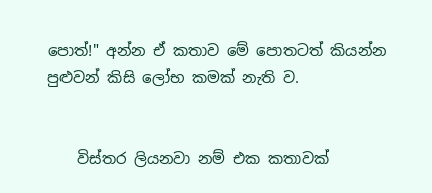පොත්!" අන්න ඒ කතාව මේ පොතටත් කියන්න පුළුවන් කිසි ලෝභ කමක් නැති ව.


    විස්තර ලියනවා නම් එක කතාවක්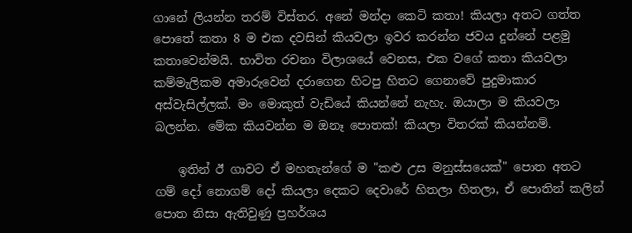ගානේ ලියන්න තරම් විස්තර. අනේ මන්දා කෙටි කතා! කියලා අතට ගත්ත පොතේ කතා 8 ම එක දවසින් කියවලා ඉවර කරන්න ජවය දුන්නේ පළමු කතාවෙන්මයි. භාවිත රචනා විලාශයේ වෙනස, එක වගේ කතා කියවලා කම්මැලිකම අමාරුවෙන් දරාගෙන හිටපු හිතට ගෙනාවේ පුදුමාකාර අස්වැසිල්ලක්. මං මොකුත් වැඩියේ කියන්නේ නැහැ. ඔයාලා ම කියවලා බලන්න. මේක කියවන්න ම ඔනෑ පොතක්! කියලා විතරක් කියන්නම්.

    ඉතින් ඊ ගාවට ඒ මහතැන්ගේ ම "කළු උස මනුස්සයෙක්" පොත අතට ගම් දෝ නොගම් දෝ කියලා දෙකට දෙවාරේ හිතලා හිතලා, ඒ පොතින් කලින් පොත නිසා ඇතිවුණු ප්‍රහර්ශය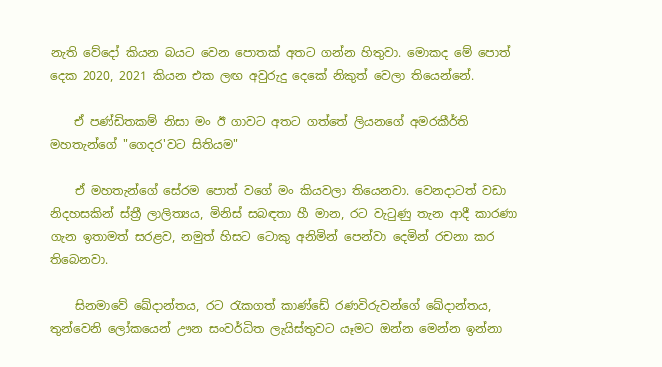නැති වේදෝ කියන බයට වෙන පොතක් අතට ගන්න හිතුවා. මොකද මේ පොත් දෙක 2020, 2021 කියන එක ලඟ අවුරුදු දෙකේ නිකුත් වෙලා තියෙන්නේ.

    ඒ පණ්ඩිතකම් නිසා මං ඊ ගාවට අතට ගත්තේ ලියනගේ අමරකීර්ති මහතැන්ගේ "ගෙදර'වට සිතියම"

    ඒ මහතැන්ගේ සේරම පොත් වගේ මං කියවලා තියෙනවා. වෙනදාටත් වඩා නිදහසකින් ස්ත්‍රී ලාලිත්‍යය, මිනිස් සබඳතා හී මාන, රට වැටුණු තැන ආදී කාරණා ගැන ඉතාමත් සරළව, නමුත් හිසට ටොකු අනිමින් පෙන්වා දෙමින් රචනා කර තිබෙනවා.

    සිනමාවේ ‌ඛේදාන්තය, රට රැකගත් කාණ්ඩේ රණවිරුවන්ගේ ‌ඛේදාන්තය, තුන්වෙනි ලෝකයෙන් ඌන සංවර්ධිත ලැයිස්තුවට යෑමට ඔන්න මෙන්න ඉන්නා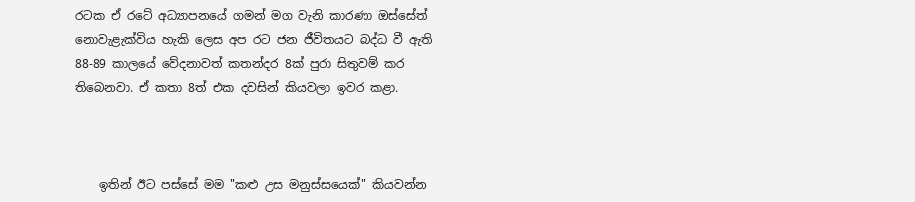රටක ඒ රටේ අධ්‍යාපනයේ ගමන් මග වැනි කාරණා ඔස්සේත් නොවැළැක්විය හැකි ලෙස අප රට ජන ජීවිතයට බද්ධ වී ඇති 88-89 කාලයේ වේදනාවත් කතන්දර 8ක් පුරා සිතුවම් කර තිබෙනවා. ඒ කතා 8ත් එක දවසින් කියවලා ඉවර කළා.



    ඉතින් ඊට පස්සේ මම "කළු උස මනුස්සයෙක්" කියවන්න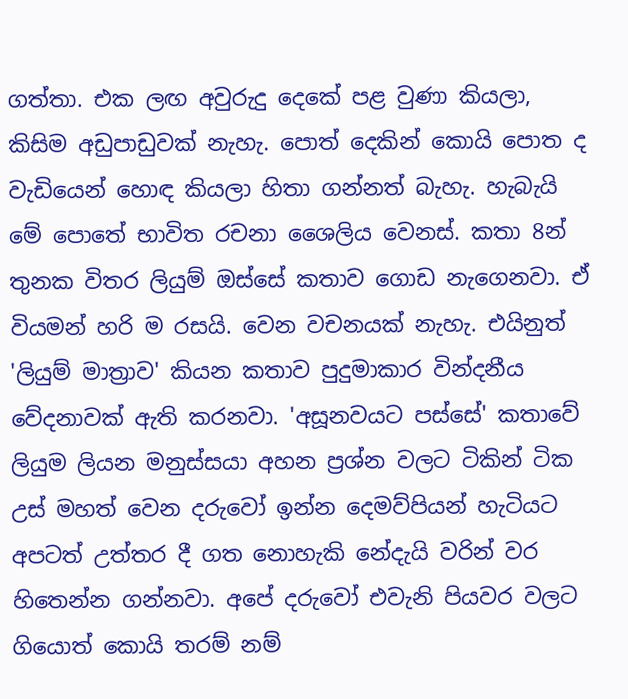ගත්තා. එක ලඟ අවුරුදු දෙකේ පළ වුණා කියලා, කිසිම අඩුපාඩුවක් නැහැ. පොත් දෙකින් කොයි පොත ද වැඩියෙන් හොඳ කියලා හිතා ගන්නත් බැහැ. හැබැයි මේ පොතේ භාවිත රචනා ශෛලිය වෙනස්. කතා 8න් තුනක විතර ලියුම් ඔස්සේ කතාව ගොඩ නැගෙනවා. ඒ වියමන් හරි ම රසයි. වෙන වචනයක් නැහැ. එයිනුත් 'ලියුම් මාත්‍රාව' කියන කතාව පුදුමාකාර ‌වින්දනීය වේදනාවක් ඇති කරනවා. 'අසූනවයට පස්සේ' කතාවේ ලියුම ලියන මනුස්සයා අහන ප්‍රශ්න වලට ටිකින් ටික උස් මහත් වෙන දරුවෝ ඉන්න දෙමව්පියන් හැටියට අපටත් උත්තර දී ගත නොහැකි නේදැයි වරින් වර හිතෙන්න ගන්නවා. අපේ දරුවෝ එවැනි පියවර වලට ගියොත් කොයි තරම් නම්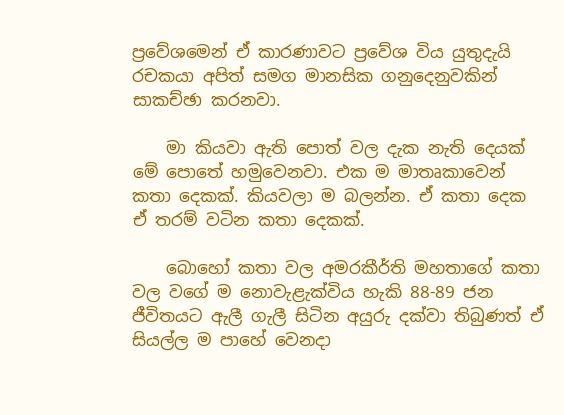ප්‍රවේශමෙන් ඒ කාරණාවට ප්‍රවේශ විය යුතුදැයි රචකයා අපිත් සමග මානසික ගනුදෙනුවකින් සාකච්ඡා කරනවා.

    මා කියවා ඇති පොත් වල දැක නැති දෙයක් මේ පොතේ හමුවෙනවා. එක ම මාතෘකාවෙන් කතා දෙකක්. කියවලා ම බලන්න. ඒ කතා දෙක ඒ තරම් වටින කතා දෙකක්.

    බොහෝ කතා වල අමරකීර්ති මහතාගේ කතා වල වගේ ම නොවැළැක්විය හැකි 88-89 ජන ජීවිතයට ඇලී ගැලී සිටින අයුරු දක්වා තිබුණත් ඒ සියල්ල ම පාහේ වෙනදා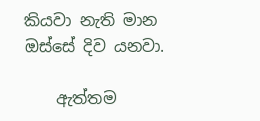කියවා නැති මාන ඔස්සේ දිව යනවා.

    ඇත්තම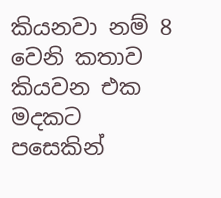කියනවා නම් 8 වෙනි කතාව කියවන එක මදකට පසෙකින්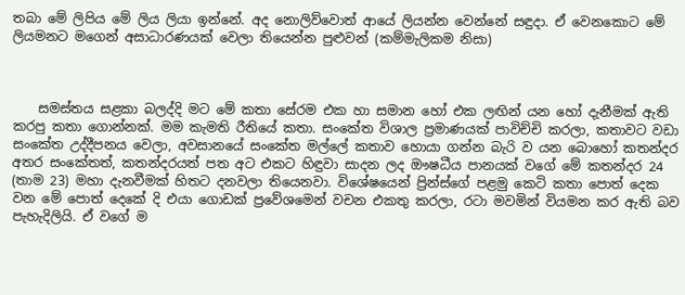තබා මේ ලිපිය මේ ලිය ලියා ඉන්නේ. අද නොලිව්වොත් ආයේ ලියන්න වෙන්නේ සඳුදා. ඒ වෙනකොට මේ ලියමනට මගෙන් අසාධාරණයක් වෙලා තියෙන්න පුළුවන් (කම්මැලිකම නිසා)



    සමස්තය සළකා බලද්දි මට මේ කතා ‌සේරම එක හා සමාන හෝ එක ලඟින් යන හෝ දැනීමක් ඇති කරපු කතා ගොන්නක්. මම කැමති රීතියේ කතා. සංකේත විශාල ප්‍රමාණයක් පාවිච්චි කරලා, කතාවට වඩා සංකේත උද්දීපනය වෙලා, අවසානයේ සංකේත මල්ලේ කතාව හොයා ගන්න බැරි ව යන බොහෝ කතන්දර අතර සංකේතත්, කතන්දරයත් පත අට එකට හිඳුවා සාදන ලද ඖෂධීය පානයක් වගේ මේ කතන්දර 24 (තාම 23) මහා දැනවීමක් හිතට දනවලා තියෙනවා. විශේෂයෙන් ප්‍රින්ස්ගේ පළමු කෙටි කතා පොත් දෙක වන මේ පොත් දෙකේ දි එයා ගොඩක් ප්‍රවේශමෙන් වචන එකතු කරලා, රටා මවමින් වියමන කර ඇති බව පැහැදිලියි. ඒ වගේ ම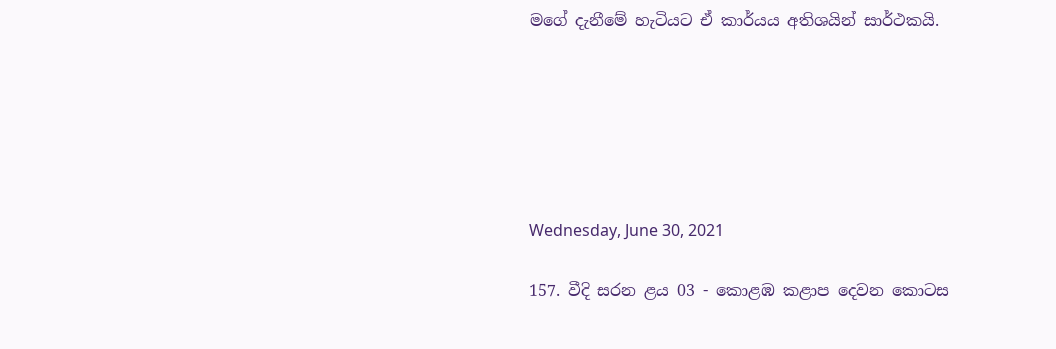මගේ දැනීමේ හැටියට ඒ කාර්යය අතිශයින් සාර්ථකයි.






Wednesday, June 30, 2021

157. වීදි සරන ළය 03 - කොළඹ කළාප දෙවන කොටස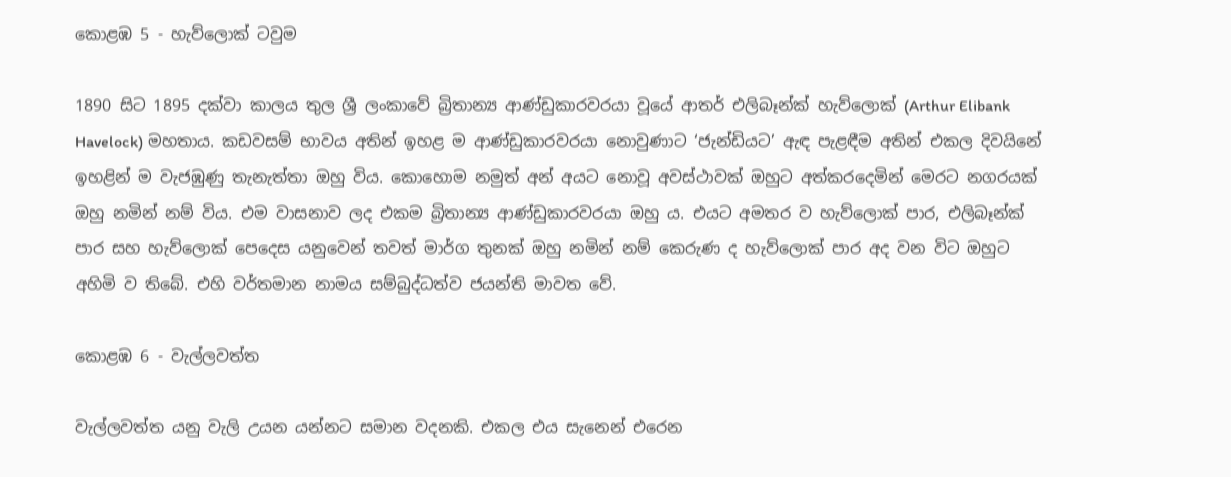කොළඹ 5 - හැව්ලොක් ටවුම

1890 සිට 1895 දක්වා කාලය තුල ශ්‍රී ලංකාවේ බ්‍රිතාන්‍ය ආණ්ඩුකාරවරයා වූයේ ආතර් එලිබෑන්ක් හැව්ලොක් (Arthur Elibank Havelock) මහතාය. කඩවසම් භාවය අතින් ඉහළ ම ආණ්ඩුකාරවරයා නොවුණාට ‘ජැන්ඩියට’ ඇඳ පැළඳීම අතින් එකල දිවයිනේ ඉහළින් ම වැජඹුණු තැනැත්තා ඔහු විය. කොහොම නමුත් අන් අයට නොවූ අවස්ථාවක් ඔහුට අත්කරදෙමින් මෙරට නගරයක් ඔහු නමින් නම් විය. එම වාසනාව ලද එකම බ්‍රිතාන්‍ය ආණ්ඩුකාරවරයා ඔහු ය. එයට අමතර ව හැව්ලොක් පාර, එලිබෑන්ක් පාර සහ හැව්ලොක් පෙදෙස යනුවෙන් තවත් මාර්ග තුනක් ඔහු නමින් නම් කෙරුණ ද හැව්ලොක් පාර අද වන විට ඔහුට අහිමි ව තිබේ. එහි වර්තමාන නාමය සම්බුද්ධත්ව ජයන්ති මාවත වේ.

කොළඹ 6 - වැල්ලවත්ත

වැල්ලවත්ත යනු වැලි උයන යන්නට සමාන වදනකි. එකල එය සැනෙන් එරෙන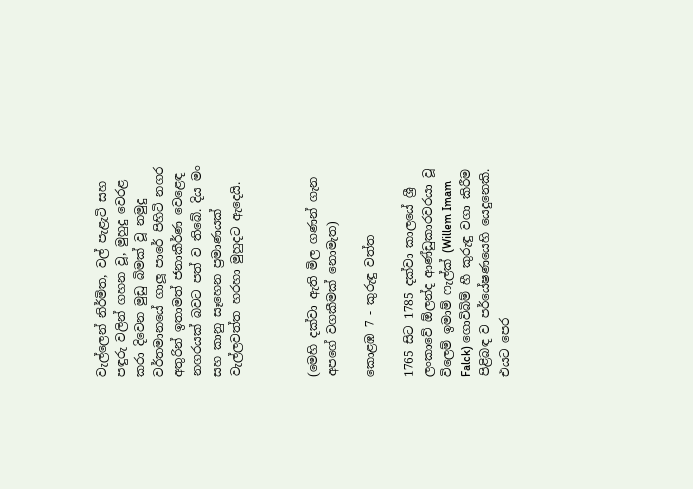වැල්ලෙන් නිර්මිත, වල් පැළැටි සහ පඳුරු වලින් ගහන වූ, මුහුදු වෙරළ කරා දිවෙන මුඩු බිමක් වූ නමුදු වර්තමානයේ ගාලූ පාරේ පිහිටි නගර අතුරින් ඉතාමත් ජනාකීර්ණ වෙළෙඳ නගරයක් බවට පත් ව තිබේ. දිය මං සහ කානු සෑහෙන ප්‍රමාණයක් වැල්ලවත්ත හරහා මුහුදට ඇදෙයි.



(මෙහි දක්වා ඇති මිල ගණන් ගැන අපගේ වගකීමක් නොමැත)

කොළඹ 7 - කුරුඳු වත්ත

1765 සිට 1785 දක්වා කාලයේ ශ්‍රී ලංකාවේ ඕලන්ද ආණ්ඩුකාරවරයා වූ විලෙම් ඉමාම් ෆැල්ක් (Willem Imam Falck) ගොවිබිම් හී කුරුඳු වගා කිරීම පිළිබඳ ව පර්යේෂණයෙහි යෙදුනෙකි. එයට පෙර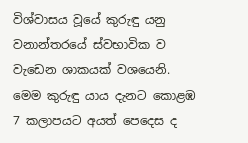විශ්වාසය වූයේ කුරුඳු යනු වනාන්තරයේ ස්වභාවික ව වැඩෙන ශාකයක් වශයෙනි. මෙම කුරුඳු යාය දැනට කොළඹ 7 කලාපයට අයත් පෙදෙස ද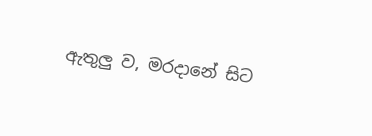ඇතුලු ව, මරදානේ සිට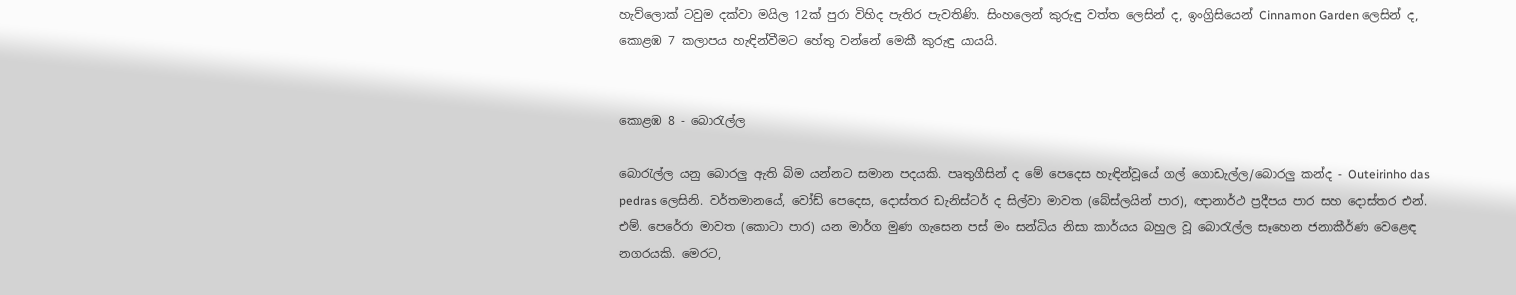හැව්ලොක් ටවුම දක්වා මයිල 12ක් පුරා විහිද පැතිර පැවතිණි. සිංහලෙන් කුරුඳු වත්ත ලෙසින් ද, ඉංග්‍රිසියෙන් Cinnamon Garden ලෙසින් ද, කොළඹ 7 කලාපය හැඳින්වීමට හේතු වන්නේ මෙකී කුරුඳු යායයි.


කොළඹ 8 - බොරැල්ල

බොරැල්ල යනු බොරලු ඇති බිම යන්නට සමාන පදයකි. පෘතුගීසින් ද මේ පෙදෙස හැඳින්වූයේ ගල් ගොඩැල්ල/බොරලු කන්ද - Outeirinho das pedras ලෙසිනි. වර්තමානයේ, වෝඩ් පෙදෙස, දොස්තර ඩැනිස්ටර් ද සිල්වා මාවත (බේස්ලයින් පාර), ඥානාර්ථ ප්‍රදීපය පාර සහ දොස්තර එන්. එම්. පෙරේරා මාවත (කොටා පාර) යන මාර්ග මුණ ගැසෙන පස් මං සන්ධිය නිසා කාර්යය බහුල වූ බොරැල්ල සෑහෙන ජනාකීර්ණ වෙළෙඳ නගරයකි. මෙරට,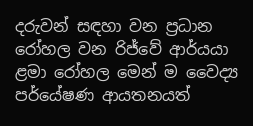දරුවන් සඳහා වන ප්‍රධාන රෝහල වන රිජ්වේ ආර්යයා ළමා රෝහල මෙන් ම වෛද්‍ය පර්යේෂණ ආයතනයත්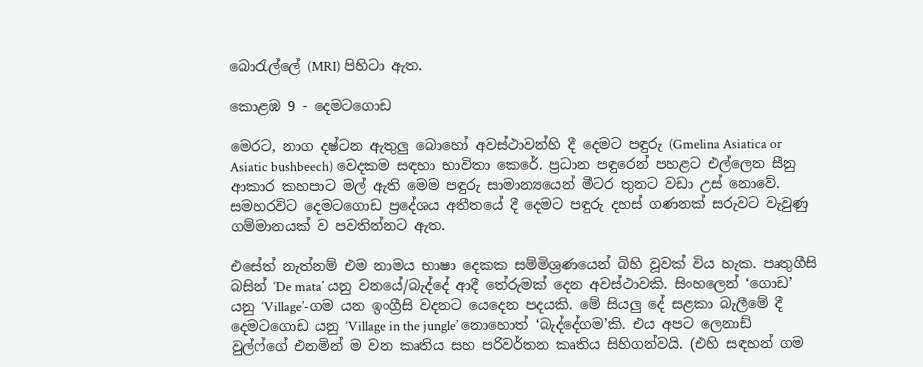බොරැල්ලේ (MRI) පිහිටා ඇත.

කොළඹ 9 - දෙමටගොඩ

මෙරට, නාග දෂ්ටන ඇතුලු බොහෝ අවස්ථාවන්හි දී දෙමට පඳුරු (Gmelina Asiatica or Asiatic bushbeech) වෙදකම සඳහා භාවිතා කෙරේ. ප්‍රධාන පඳුරෙන් පහළට එල්ලෙන සීනු ආකාර කහපාට මල් ඇති මෙම පඳුරු සාමාන්‍යයෙන් මීටර තුනට වඩා උස් නොවේ. සමහරවිට දෙමටගොඩ ප්‍රදේශය අතීතයේ දී දෙමට පඳුරු දහස් ගණනක් සරුවට වැවුණු ගම්මානයක් ව පවතින්නට ඇත.

එසේත් නැත්නම් එම නාමය භාෂා දෙකක සම්මිශ්‍රණයෙන් බිහි වූවක් විය හැක. පෘතුගීසි බසින් ‘De mata’ යනු වනයේ/බැද්දේ ආදී තේරුමක් දෙන අවස්ථාවකි. සිංහලෙන් ‘ගොඩ’ යනු ‘Village’-ගම යන ඉංග්‍රීසි වදනට යෙදෙන පදයකි. මේ සියලු දේ සළකා බැලීමේ දී දෙමටගොඩ යනු ‘Village in the jungle’ නොහොත් ‘බැද්දේගම’කි. එය අපට ලෙනාඩ් වුල්ෆ්ගේ එනමින් ම වන කෘතිය සහ පරිවර්තන කෘතිය සිහිගන්වයි. (එහි සඳහන් ගම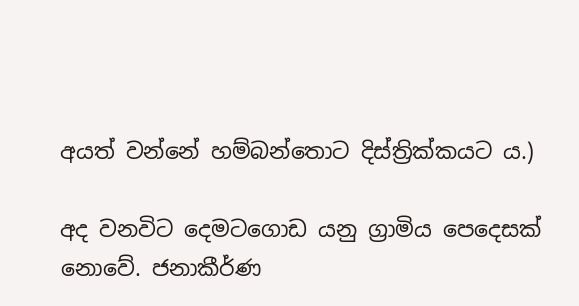අයත් වන්නේ හම්බන්තොට දිස්ත්‍රික්කයට ය.)

අද වනවිට දෙමටගොඩ යනු ග්‍රාමිය පෙදෙසක් නොවේ. ජනාකීර්ණ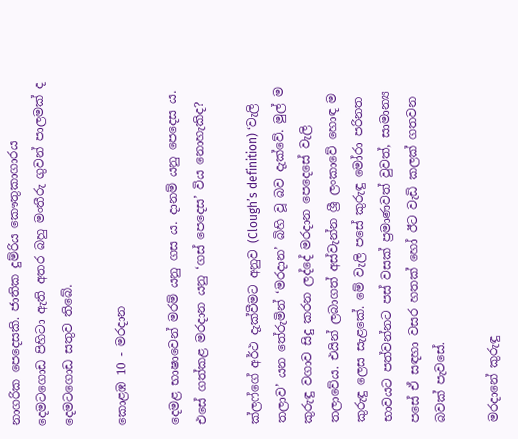නාගරික පෙදෙසකි. ජාතික දුම්රිය කෞතුකාගාරය දෙමටගොඩ පිහිටා ඇති අතර බහු මංතීරු ගුවන් පාලමක් ද දෙමටගොඩ සතුව තිබේ.

කොළඹ 10 - මරදාන

දෙමළ භාෂාවෙන් මරම් යනු ගස ය. දානම් යනු පෙදෙස ය. එසේ ගත්කළ මරදාන යනු ‘ගස් පෙදෙස’ විය නොහැකිද?

ක්ලෆ්ගේ අර්ථ දැක්වීමට අනුව (Clough’s definition) ‘වැලි තලාව’ යන තේරුමින් ‘මරදාන’ බිහි වූ බව දැක්වේ. මුල් ම කුරුඳු වගාව සිදු කරන ලද්දේ මරදාන පෙදෙසේ වැලි තලාවේය. එයින් ලබාගත් අස්වැන්න ශ්‍රී ලංකාවේ හොඳ ම කුරුඳු ලෙස සැළකේ. මේ වැලි පසේ කුරුඳු මෝරා පරිනත භාවයට පත්වන්නට පස් වසක් ප්‍රමාණවත් වුවත්, සාමාන්‍ය පසේ ඒ සඳහා වසර හතක් හෝ ඊට වැඩි කලක් ගතවන බවක් පැවසේ.

මරදානේ කුරුඳු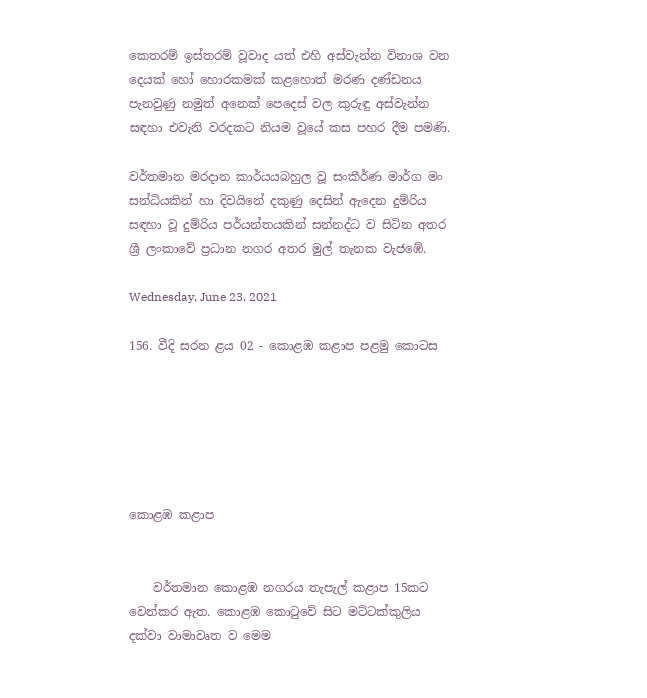කෙතරම් ඉස්තරම් වූවාද යත් එහි අස්වැන්න විනාශ වන දෙයක් හෝ හොරකමක් කළහොත් මරණ දණ්ඩනය පැනවුණු නමුත් අනෙක් පෙදෙස් වල කුරුඳු අස්වැන්න සඳහා එවැනි වරදකට නියම වූයේ කස පහර දීම පමණි.

වර්තමාන මරදාන කාර්යයබහුල වූ සංකීර්ණ මාර්ග මං සන්ධියකින් හා දිවයිනේ දකුණු දෙසින් ඇදෙන දුම්රිය සඳහා වූ දුම්රිය පර්යන්තයකින් සන්නද්ධ ව සිටින අතර ශ්‍රී ලංකාවේ ප්‍රධාන නගර අතර මුල් තැනක වැජඹේ.

Wednesday, June 23, 2021

156. වීදි සරන ළය 02 - කොළඹ කළාප පළමු කොටස






කොළඹ කළාප


    වර්තමාන කොළඹ නගරය තැපැල් කළාප 15කට වෙන්කර ඇත. කොළඹ කොටුවේ සිට මට්ටක්කුලිය දක්වා වාමාවෘත ව මෙම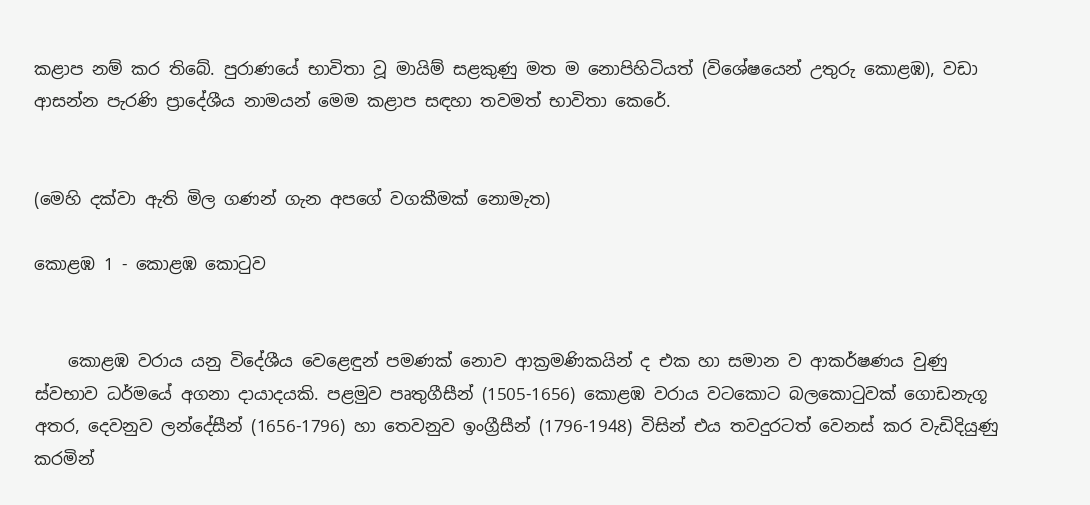කළාප නම් කර තිබේ. පුරාණයේ භාවිතා වූ මායිම් සළකුණු මත ම නොපිහිටියත් (විශේෂයෙන් උතුරු කොළඹ), වඩා ආසන්න පැරණි ප්‍රාදේශීය නාමයන් මෙම කළාප සඳහා තවමත් භාවිතා කෙරේ.


(මෙහි දක්වා ඇති මිල ගණන් ගැන අපගේ වගකීමක් නොමැත)

කොළඹ 1 - කොළඹ කොටුව


    කොළඹ වරාය යනු විදේශීය වෙළෙඳුන් පමණක් නොව ආක්‍රමණිකයින් ද එක හා සමාන ව ආකර්ෂණය වුණු ස්වභාව ධර්මයේ අගනා දායාදයකි. පළමුව පෘතුගීසීන් (1505-1656) කොළඹ වරාය වටකොට බලකොටුවක් ගොඩනැගූ අතර, දෙවනුව ලන්දේසීන් (1656-1796) හා තෙවනුව ඉංග්‍රීසීන් (1796-1948) විසින් එය තවදුරටත් වෙනස් කර වැඩිදියුණු කරමින්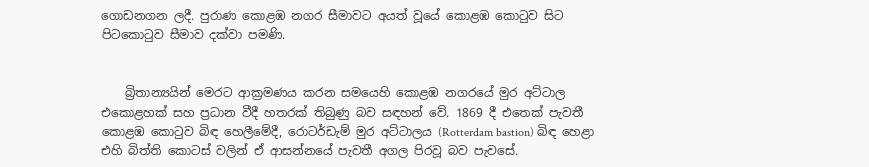ගොඩනගන ලදී. පුරාණ කොළඹ නගර සීමාවට අයත් වූයේ කොළඹ කොටුව සිට පිටකොටුව සීමාව දක්වා පමණි.


    බ්‍රිතාන්‍යයින් මෙරට ආක්‍රමණය කරන සමයෙහි කොළඹ නගරයේ මුර අට්ටාල එකොළහක් සහ ප්‍රධාන වීදී හතරක් තිබුණු බව සඳහන් වේ. 1869 දී එතෙක් පැවතී කොළඹ කොටුව බිඳ හෙලීමේදී, රොටර්ඩැම් මුර අට්ටාලය (Rotterdam bastion) බිඳ හෙළා එහි බිත්ති කොටස් වලින් ඒ ආසන්නයේ පැවතී අගල පිරවූ බව පැවසේ.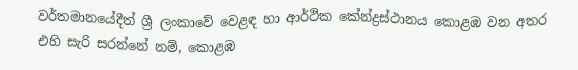වර්තමානයේදීත් ශ්‍රී ලංකාවේ වෙළඳ හා ආර්ථික කේන්ද්‍රස්ථානය කොළඹ වන අතර එහි සැරි සරන්නේ නම්, කොළඹ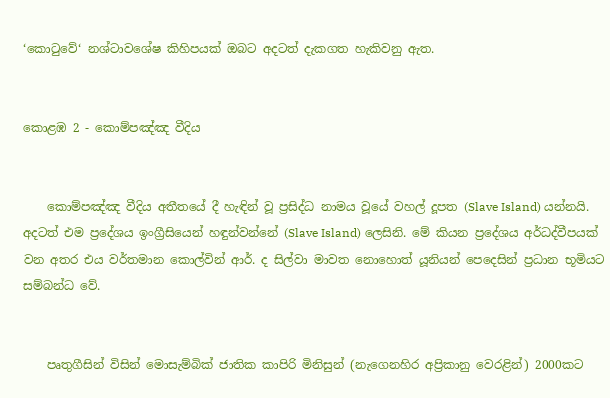‘කොටුවේ‘ නශ්ටාවශේෂ කිහිපයක් ඔබට අදටත් දැකගත හැකිවනු ඇත.


කොළඹ 2 - කොම්පඤ්ඤ වීදිය


    කොම්පඤ්ඤ වීදිය අතීතයේ දී හැඳින් වූ ප්‍රසිද්ධ නාමය වූයේ වහල් දූපත ‍(Slave Island) යන්නයි. අදටත් එම ප්‍රදේශය ඉංග්‍රීසියෙන් හඳුන්වන්නේ (Slave Island) ලෙසිනි. මේ කියන ප්‍රදේශය අර්ධද්වීපයක් වන අතර එය වර්තමාන කොල්වින් ආර්. ද සිල්වා මාවත නොහොත් යූනියන් පෙදෙසින් ප්‍රධාන භූමියට සම්බන්ධ වේ.


    පෘතුගීසින් විසින් මොසැම්බික් ජාතික කාපිරි මිනිසුන් (නැගෙනහිර අප්‍රිකානු වෙරළින්) 2000කට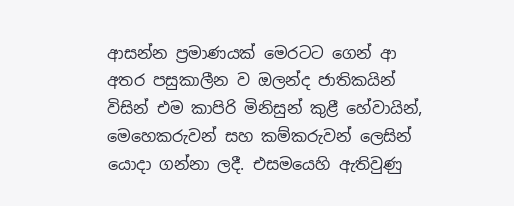ආසන්න ප්‍රමාණයක් මෙරටට ගෙන් ආ අතර පසුකාලීන ව ඔලන්ද ජාතිකයින් විසින් එම කාපිරි මිනිසුන් කුළී හේවායින්, මෙහෙකරුවන් සහ කම්කරුවන් ලෙසින් යොදා ගන්නා ලදී. එසමයෙහි ඇතිවුණු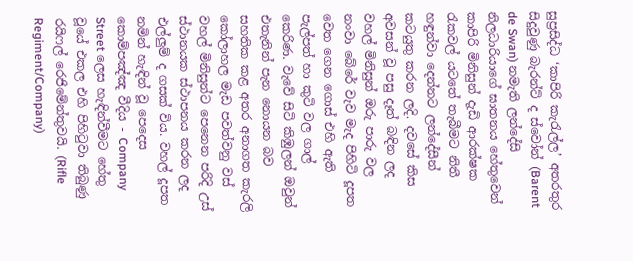සුප්‍රසිද්ධ ‘කාපිරි කැරැල්ල’ අතරතුර සිදුවුණු බැරන්ට් ද ස්වෝන් (Barent de Swan) නමැති ලන්දේසි නිලධාරියාගේ ඝාතනය හේතුවෙන් කාපිරි මිනිසුන් දැඩි ආරක්ෂක රැකවල් යටතේ තැබීමට නිතී හඳුන්වා දෙන්නට ලන්දේසීන් කටයුතු කරන ලදි. දවසේ කිස අවසන් වූ පසු දෑත් බඳින ලද වහල් මිනිසුන් ඔරු පාරු වල නංවා බේරේ වැව මැද පිහිටි දූපත වෙත ගෙන ගොස් එහි ඇති පැල්පත් හා කුටි වල ගාල් කෙරිණ. වැවේ සිටි කිඹුලන් ඔවුන් එතැනින් පැන නොයන බව සහතික කළ අතර අනාගත කැරලි කෝලාහල මැඩ පවත්වනු වස් වහල් මිනිසුන්ට පෙනෙන පරිදි උස් ස්ථානයක ස්ථාපනය කරන ලද එල්ලුම් ද ගසක් විය. වහල් දූපත නමින් හැඳින් වූ පෙදෙස කොම්පඤ්ඤ වීදිය - Company Street ලෙස හැඳින්වීමට හේතු වූයේ එකල එහි පිහිටුවා තිබුණු රයිෆල් රෙජිමේන්තුවයි. (Rifle Regiment/Company)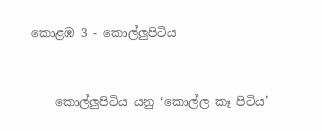කොළඹ 3 - කොල්ලුපිටිය


    කොල්ලුපිටිය යනු ‘කොල්ල කෑ පිටිය’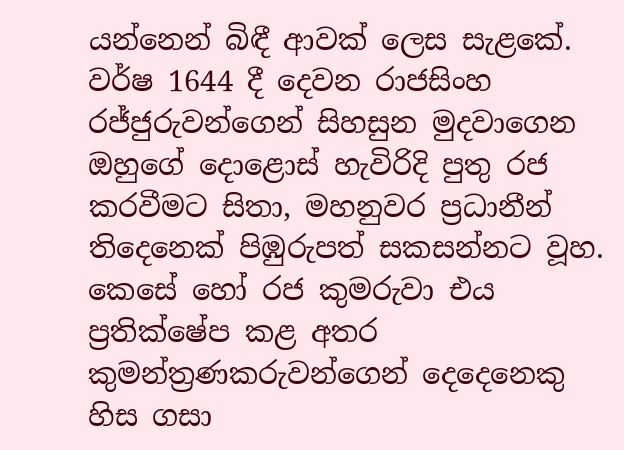යන්නෙන් බිඳී ආවක් ලෙස සැළකේ. වර්ෂ 1644 දී දෙවන රාජසිංහ රජ්ජුරුවන්ගෙන් සිහසුන මුදවාගෙන ඔහුගේ දොළොස් හැවිරිදි පුතු රජ කරවීමට සිතා, මහනුවර ප්‍රධානීන් තිදෙනෙක් පිඹුරුපත් සකසන්නට වූහ. කෙසේ හෝ රජ කුමරුවා එය ප්‍රතික්ෂේප කළ අතර කුමන්ත්‍රණකරුවන්ගෙන් දෙදෙනෙකු හිස ගසා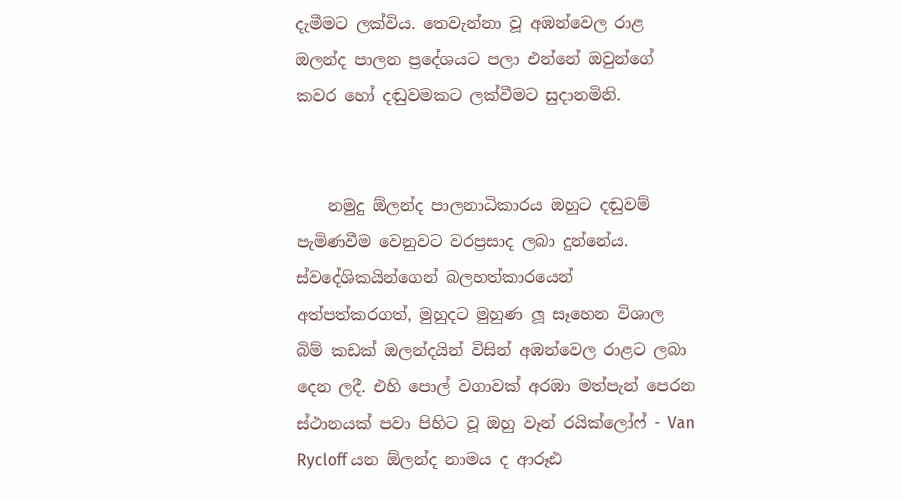දැමීමට ලක්විය. තෙවැන්නා වූ අඹන්වෙල රාළ ඔලන්ද පාලන ප්‍රදේශයට පලා එන්නේ ඔවුන්ගේ කවර හෝ දඬුවමකට ලක්වීමට සුදානමිනි.


    නමුදු ඕලන්ද පාලනාධිකාරය ඔහුට දඬුවම් පැමිණවීම වෙනුවට වරප්‍රසාද ලබා දුන්නේය. ස්වදේශිකයින්ගෙන් බලහත්කාරයෙන් අත්පත්කරගත්, මුහුදට මුහුණ ලූ සෑහෙන විශාල බිම් කඩක් ඔලන්දයින් විසින් අඹන්වෙල රාළට ලබා දෙන ලදී. එහි පොල් වගාවක් අරඹා මත්පැන් පෙරන ස්ථානයක් පවා පිහිට වූ ඔහු වෑන් රයික්ලෝෆ් - Van Rycloff යන ඕලන්ද නාමය ද ආරූඪ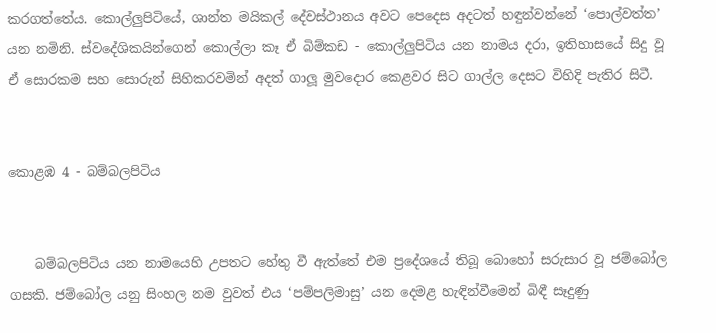කරගත්තේය. කොල්ලුපිටියේ, ශාන්ත මයිකල් දේවස්ථානය අවට පෙදෙස අදටත් හඳුන්වන්නේ ‘පොල්වත්ත’ යන නමිනි. ස්වදේශිකයින්ගෙන් කොල්ලා කෑ ඒ බිම්කඩ - කොල්ලුපිටිය යන නාමය දරා, ඉතිහාසයේ සිදු වූ ඒ සොරකම සහ සොරුන් සිහිකරවමින් අදත් ගාලූ මුවදොර කෙළවර සිට ගාල්ල දෙසට විහිදි පැතිර සිටී.


කොළඹ 4 - බම්බලපිටිය


    බම්බලපිටිය යන නාමයෙහි උපතට හේතු වී ඇත්තේ එම ප්‍රදේශයේ තිබූ බොහෝ සරුසාර වූ ජම්බෝල ගසකි. ජම්බෝල යනු සිංහල නම වුවත් එය ‘පම්පලිමාසු’ යන දෙමළ හැඳින්වීමෙන් බිඳී සෑදුණු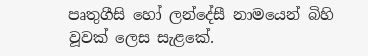පෘතුගීසි හෝ ලන්දේසී නාමයෙන් බිහි වූවක් ලෙස සැළකේ.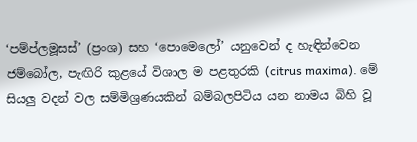‘පම්ප්ලමූසස්’ (ප්‍රංශ) සහ ‘පොමෙලෝ’ යනුවෙන් ද හැඳින්වෙන ජම්බෝල, පැඟිරි කුළයේ විශාල ම පළතුරකි (citrus maxima). මේ සියලු වදන් වල සම්මිශ්‍රණයකින් බම්බලපිටිය යන නාමය බිහි වූ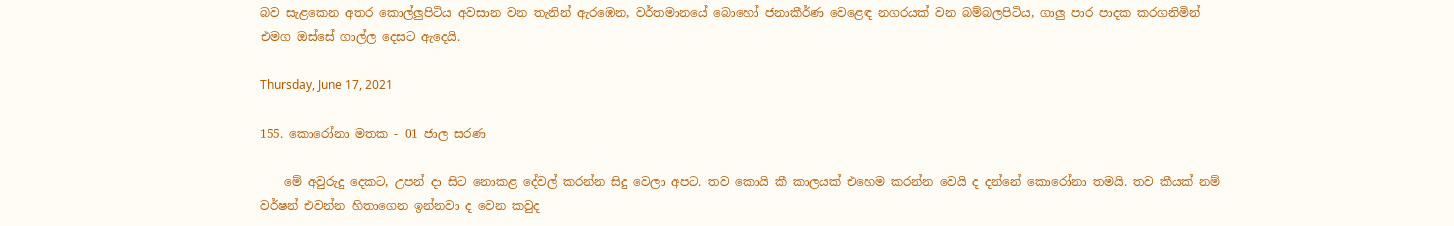බව සැළකෙන අතර කොල්ලුපිටිය අවසාන වන තැනින් ඇරඹෙන, වර්තමානයේ බොහෝ ජනාකීර්ණ වෙළෙඳ නගරයක් වන බම්බලපිටිය, ගාලු පාර පාදක කරගනිමින් එමග ඔස්සේ ගාල්ල දෙසට ඇදෙයි.

Thursday, June 17, 2021

155. කොරෝනා මතක - 01 ජාල සරණ

    මේ අවුරුදු දෙකට, උපන් දා සිට නොකළ දේවල් කරන්න සිදු වෙලා අපට. තව කොයි කී කාලයක් එහෙම කරන්න වෙයි ද දන්නේ කොරෝනා තමයි. තව කීයක් නම් වර්ෂන් එවන්න හිතාගෙන ඉන්නවා ද වෙන කවුද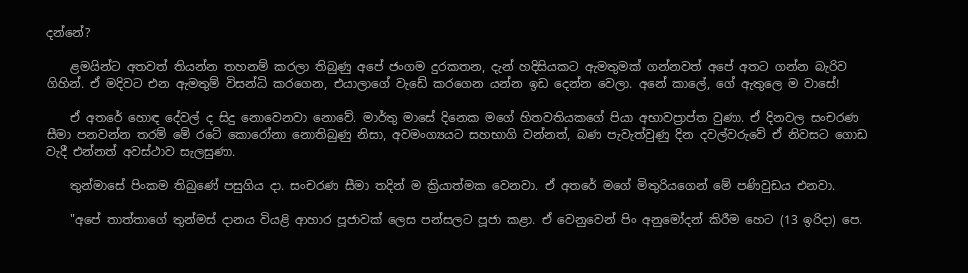දන්නේ?

    ළමයින්ට අතවත් තියන්න තහනම් කරලා තිබුණු අපේ ජංගම දුරකතන, දැන් හදිසියකට ඇමතුමක් ගන්නවත් අපේ අතට ගන්න බැරිව ගිහින්. ඒ මදිවට එන ඇමතුම් විසන්ධි කරගෙන, එයාලාගේ වැඩේ කරගෙන යන්න ඉඩ දෙන්න‌ වෙලා. අනේ කාලේ, ගේ ඇතුලෙ ම වාසේ!

    ඒ අතරේ හොඳ දේවල් ද සිදු නොවෙනවා නොවේ. මාර්තු මාසේ දිනෙක මගේ හිතවතියකගේ පියා අභාවප්‍රාප්ත වුණා. ඒ දිනවල සංචරණ සීමා පනවන්න තරම් මේ රටේ කොරෝනා නොතිබුණු නිසා, අවමංග්‍යයට සහභාගි වන්නත්, බණ පැවැත්වුණු දින දවල්වරුවේ ඒ නිවසට ගොඩ වැදී එන්නත් අවස්ථාව සැලසුණා.

    තුන්මාසේ පිංකම තිබුණේ පසුගිය දා. සංචරණ සීමා තදින් ම ක්‍රියාත්මක වෙනවා. ඒ අතරේ මගේ මිතුරියගෙන් මේ පණිවුඩය එනවා.

    "අපේ තාත්තාගේ තුන්මස් දානය වියළි ආහාර පූජාවක් ලෙස පන්සලට පූජා කළා. ඒ වෙනුවෙන් පිං අනුමෝදන් කිරීම හෙට (13 ඉරිදා) පෙ.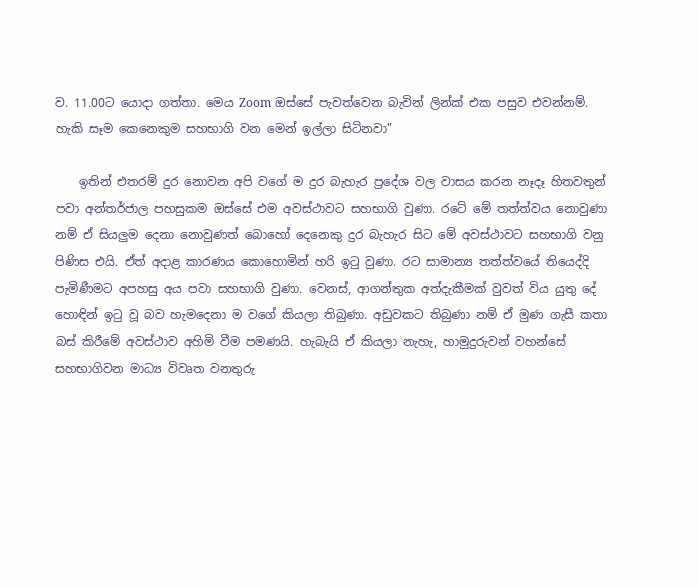ව. 11.00ට යොදා ගත්තා. මෙය Zoom ඔස්සේ පැවත්වෙන බැවින් ලින්ක් එක පසුව එවන්නම්. හැකි සෑම ‌කෙනෙකුම සහභාගි වන මෙන් ඉල්ලා සිටිනවා"

    ඉතින් එතරම් දුර නොවන අපි වගේ ම දුර බැහැර ‌ප්‍රදේශ වල වාසය කරන නෑදෑ හිතවතුන් පවා අන්තර්ජාල පහසුකම ඔස්සේ එම අවස්ථාවට සහභාගි වුණා. රටේ මේ තත්ත්වය නොවුණා නම් ඒ සියලුම දෙනා නොවුණත් බොහෝ දෙනෙකු දුර බැහැර සිට මේ අවස්ථාවට සහභාගි ‌වනු පිණිස එයි. ඒත් අදාළ කාරණය කොහොමින් හරි ඉටු වුණා. රට සාමාන්‍ය තත්ත්වයේ තියෙද්දි පැමිණීමට අපහසු අය පවා සහභාගි වුණා. වෙනස්, ආගන්තුක අත්දැකීමක් වුවත් විය යුතු දේ හොඳින් ඉටු වූ බව හැමදෙනා ම වගේ කියලා තිබුණා. අඩුවකට තිබුණා නම් ඒ මුණ ගැසී කතා බස් කිරීමේ අවස්ථාව අහිමි වීම පමණයි. හැබැයි ඒ කියලා නැහැ, හාමුදුරුවන් වහන්සේ සහභාගිවන මාධ්‍ය විවෘත වනතුරු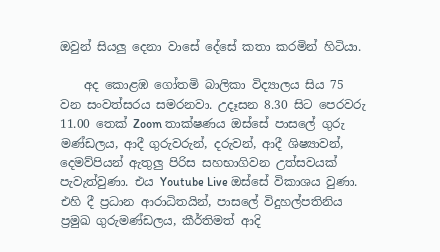ඔවුන් සියලු දෙනා වාසේ දේසේ කතා කරමින් හිටියා.

    අද කොළඹ ගෝතමි බාලිකා විද්‍යාලය සිය 75 වන සංවත්සරය සමරනවා. උදෑසන 8.30 සිට පෙරවරු 11.00 තෙක් Zoom තාක්ෂණය ඔස්සේ පාසලේ ගුරු මණ්ඩලය, ආදී ගුරුවරුන්, දරුවන්, ආදී ශිෂ්‍යාවන්, දෙමව්පියන් ඇතුලු පිරිස සහභාගිවන උත්සවයක් පැවැත්වුණා. එය Youtube Live ඔස්සේ විකාශය වුණා. එහි දී ප්‍රධාන ආරාධිතයින්, පාසලේ විදුහල්පතිනිය ප්‍රමුඛ ගුරුමණ්ඩලය, කීර්තිමත් ආදි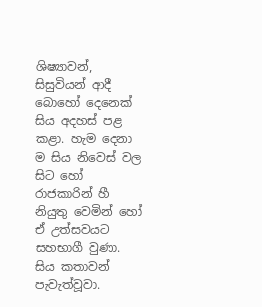ශිෂ්‍යාවන්, සිසුවියන් ආදී බොහෝ‌ දෙනෙක් සිය අදහස් පළ කළා. හැම දෙනා ම සිය නිවෙස් වල සිට හෝ රාජකාරින් හී නියුතු වෙමින් හෝ ඒ උත්සවයට සහභාගී වුණා. සිය කතාවන් පැවැත්වූවා.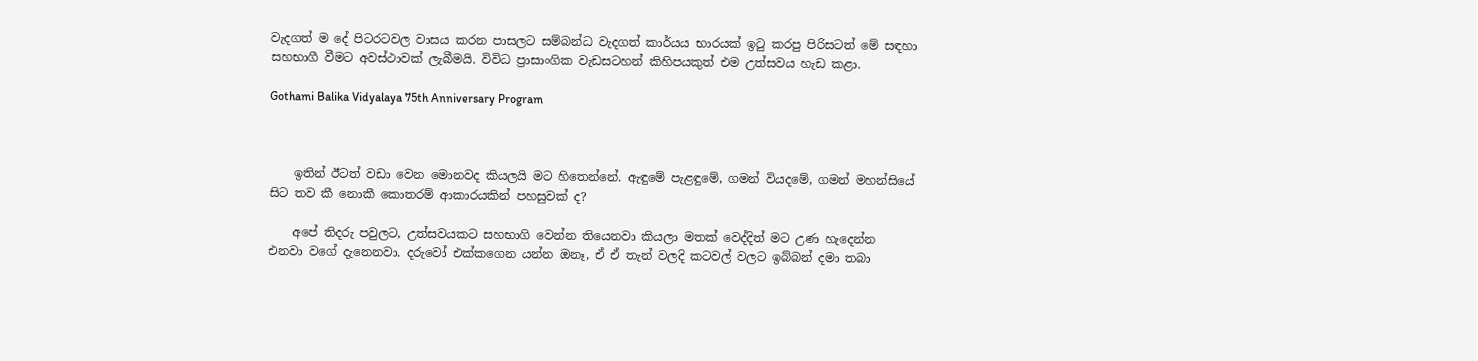වැදගත් ම දේ පිටරටවල වාසය කරන පාසලට සම්බන්ධ වැදගත් කාර්යය භාරයක් ඉටු කරපු පිරිසටත් මේ සඳහා සහභාගී වීමට අවස්ථාවක් ලැබීමයි. විවිධ ප්‍රාසාංගික වැඩසටහන් කිහිපයකුත් එම උත්සවය හැඩ කළා.

Gothami Balika Vidyalaya 75th Anniversary Program



    ඉතින් ඊටත් වඩා වෙන ‌මොනවද කියලයි මට හිතෙන්නේ. ඇඳුමේ පැළඳුමේ, ගමන් වියදමේ, ගමන් මහන්සියේ සිට තව කී නොකී ‌කොතරම් ආකාරයකින් පහසුවක් ද?

    අපේ තිදරු පවුලට, උත්සවයකට සහභාගි වෙන්න තියෙනවා කියලා මතක් වෙද්දිත් මට උණ හැදෙන්න එනවා වගේ දැනෙනවා. දරුවෝ එක්කගෙන යන්න ඔනෑ, ඒ ඒ තැන් වලදි කටවල් වලට ඉබ්බන් දමා තබා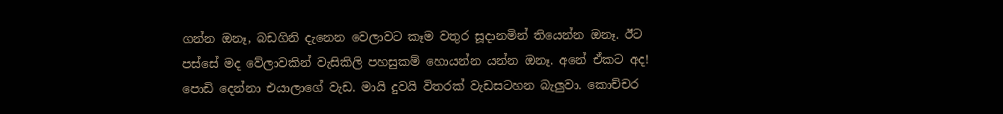ගන්න ඔනෑ, බඩගිනි දැනෙන වෙලාවට කෑම වතුර සූදානමින් තියෙන්න ඔනෑ. ඊට පස්සේ මද වේලාවකින් වැසිකිලි පහසුකම් හොයන්න යන්න ඔනෑ. අනේ ඒකට අද! පොඩි දෙන්නා එයාලාගේ වැඩ. මායි දුවයි විතරක් වැඩසටහන බැලුවා. කොච්චර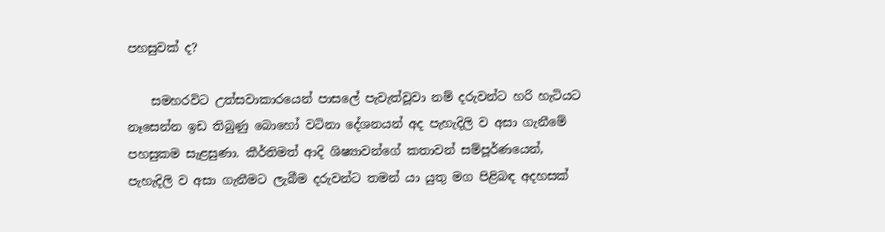පහසුවක් ද?

    සමහරවිට උත්සවාකාරයෙන් පාසලේ පැවැත්වූවා නම් දරුවන්ට හරි හැටියට නෑසෙන්න ඉඩ තිබුණු බොහෝ වටිනා දේශනයන් අද පැහැදිලි ව අසා ගැනීමේ පහසුකම සැළසුණා. කීර්තිමත් ආදි ශිෂ්‍යාවන්ගේ කතාවන් සම්පූර්ණයෙන්, පැහැදිලි ව අසා ගැනීමට ලැබීම දරුවන්ට තමන් යා යුතු මග පිළිබඳ අදහසක්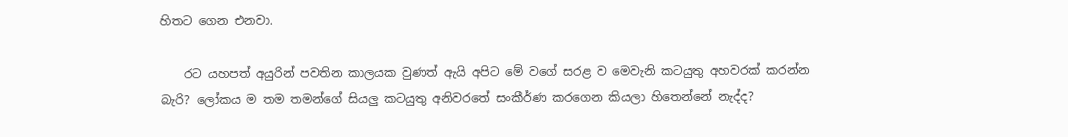හිතට ගෙන එනවා.

    රට යහපත් අයුරින් පවතින කාලයක වුණත් ඇයි අපිට මේ වගේ සරළ ව මෙවැනි කටයුතු අහවරක් කරන්න බැරි? ලෝකය ම තම තමන්ගේ සියලු කටයුතු අනිවරතේ සංකීර්ණ කරගෙන කියලා හිතෙන්නේ නැද්ද?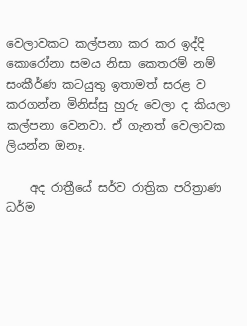වෙලාවකට කල්පනා කර කර ඉද්දි කොරෝනා සමය නිසා කෙතරම් නම් සංකීර්ණ කටයුතු ඉතාමත් සරළ ව කරගන්න මිනිස්සු හුරු වෙලා ද කියලා කල්පනා වෙනවා. ඒ ගැනත් වෙලාවක ලියන්න ඔනෑ.

    අද රාත්‍රීයේ සර්ව රාත්‍රික පරිත්‍රාණ ධර්ම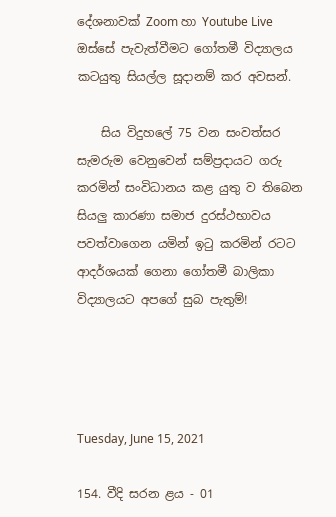දේශනාවක් Zoom හා Youtube Live ඔස්සේ පැවැත්වීමට ගෝතමී විද්‍යාලය කටයුතු සියල්ල සූදානම් කර අවසන්.

    සිය විදුහලේ 75 වන සංවත්සර සැමරුම වෙනුවෙන් සම්ප්‍රදායට ගරු කරමින් සංවිධානය කළ යුතු ව තිබෙන සියලු කාරණා සමාජ දුරස්ථභාවය පවත්වාගෙන යමින් ඉටු කරමින් රටට ආදර්ශයක් ගෙනා ගෝතමී බාලිකා විද්‍යාලයට අපගේ සුබ පැතුම්!




Tuesday, June 15, 2021

154. වීදි සරන ළය - 01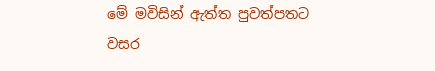මේ මවිසින් ඇත්ත පුවත්පතට වසර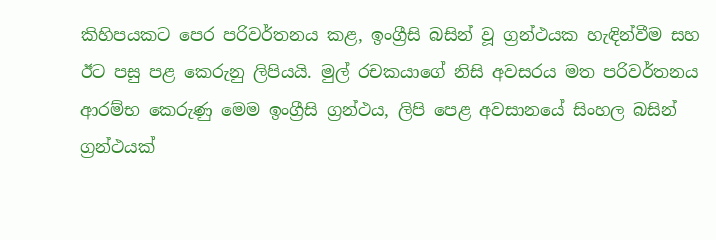කිහිපයකට පෙර පරිවර්තනය කළ, ඉංග්‍රීසි බසින් වූ ග්‍රන්ථයක හැඳින්වීම සහ ඊට පසු පළ කෙරුනු ලිපියයි. මුල් රචකයාගේ නිසි අවසරය මත පරිවර්තනය ආරම්භ කෙරුණු මෙම ඉංග්‍රීසි ග්‍රන්ථය, ලිපි පෙළ අවසානයේ සිංහල බසින් ග්‍රන්ථයක්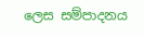ලෙස සම්පාදනය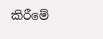කිරීමේ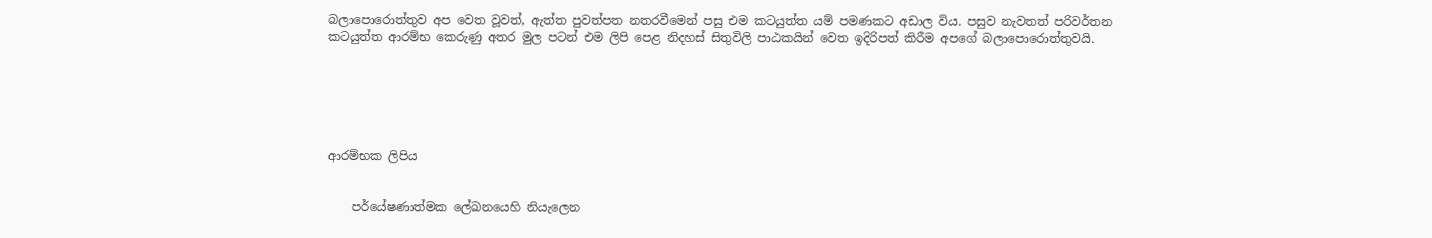බලාපොරොත්තුව අප වෙත වූවත්, ඇත්ත පුවත්පත නතරවීමෙන් පසු එම කටයුත්ත යම් පමණකට අඩාල විය. පසුව නැවතත් පරිවර්තන කටයුත්ත ආරම්භ කෙරුණු අතර ‌මුල පටන් එම ලිපි පෙළ නිදහස් සිතුවිලි පාඨකයින් වෙත ඉදිරිපත් කිරීම අපගේ බලාපොරොත්තුවයි.






ආරම්භක ලිපිය


    පර්යේෂණාත්මක ලේඛනයෙහි නියැලෙන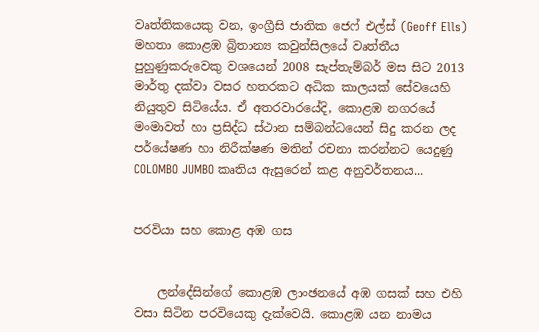වෘත්තිකයෙකු වන, ඉංග්‍රීසි ජාතික ජෙෆ් එල්ස් (Geoff Ells) මහතා කොළඹ බ්‍රිතාන්‍ය කවුන්සිලයේ වෘත්තීය පුහුණුකරුවෙකු වශයෙන් 2008 සැප්තැම්බර් මස සිට 2013 මාර්තු දක්වා වසර හතරකට අධික කාලයක් සේවයෙහි නියුතුව සිටියේය. ඒ අතරවාරයේදි, කොළඹ නගරයේ මංමාවත් හා ප්‍රසිද්ධ ස්ථාන සම්බන්ධයෙන් සිදු කරන ලද පර්යේෂණ හා නිරීක්ෂණ මතින් රචනා කරන්නට යෙදුණු COLOMBO JUMBO කෘතිය ඇසුරෙන් කළ අනුවර්තනය...


පරවියා සහ කොළ අඹ ගස


    ලන්දේසින්ගේ කොළඹ ලාංඡනයේ අඹ ගසක් සහ එහි වසා සිටින පරවියෙකු දැක්වෙයි. කොළඹ යන නාමය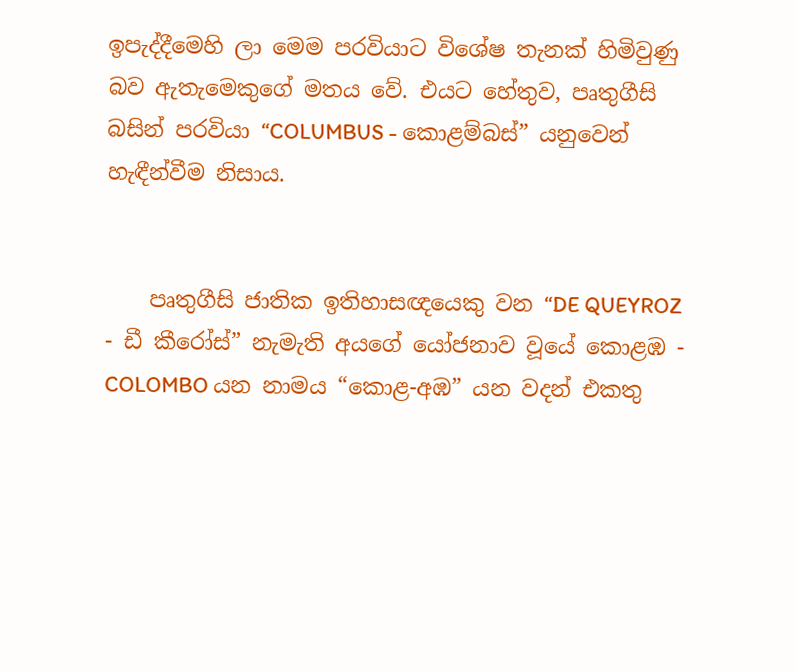ඉපැද්දීමෙහි ලා මෙම පරවියාට විශේෂ තැනක් හිමිවුණු බව ඇතැමෙකුගේ මතය වේ. එයට හේතුව, පෘතුගීසි බසින් පරවියා “COLUMBUS - කොළම්බස්” යනුවෙන් හැඳීන්වීම නිසාය.


    පෘතුගීසි ජාතික ඉතිහාසඥයෙකු වන “DE QUEYROZ - ඩී කීරෝස්” නැමැති අයගේ යෝජනාව වූයේ කොළඹ - COLOMBO යන නාමය “කොළ-අඹ” යන වදන් එකතු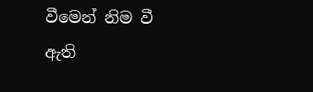වීමෙන් නිම වී ඇති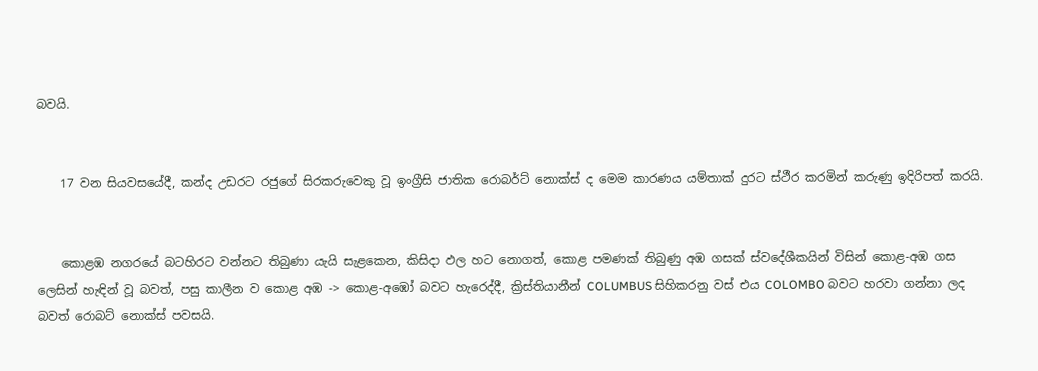බවයි.


    17 වන සියවසයේදී, කන්ද උඩරට රජුගේ සිරකරුවෙකු වූ ඉංග්‍රීසි ජාතික රොබර්ට් නොක්ස් ද මෙම කාරණය යම්තාක් දුරට ස්ථීර කරමින් කරුණු ඉදිරිපත් කරයි.


    කොළඹ නගරයේ බටහිරට වන්නට තිබුණා යැයි සැළකෙන, කිසිදා ඵල හට නොගත්, කොළ පමණක් තිබුණු අඹ ගසක් ස්වදේශීකයින් විසින් කොළ-අඹ ගස ලෙසින් හැඳින් වූ බවත්, පසු කාලීන ව කොළ අඹ -> කොළ-අඹෝ බවට හැරෙද්දී, ක්‍රිස්තියානීන් COLUMBUS සිහිකරනු වස් එය COLOMBO බවට හරවා ගන්නා ලද බවත් රොබට් නොක්ස් පවසයි.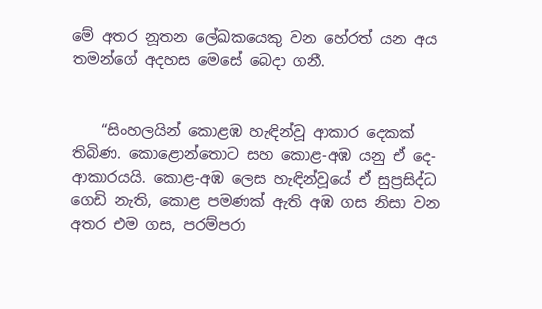මේ අතර නූතන ලේඛකයෙකු වන හේරත් යන අය තමන්ගේ අදහස මෙසේ බෙදා ගනී.


    “සිංහලයින් කොළඹ හැඳින්වූ ආකාර දෙකක් තිබිණ. කොළොන්තොට සහ කොළ-අඹ යනු ඒ දෙ-ආකාරයයි. කොළ-අඹ ලෙස හැඳින්වූයේ ඒ සුප්‍රසිද්ධ ගෙඩි නැති, කොළ පමණක් ඇති අඹ ගස නිසා වන අතර එම ගස, පරම්පරා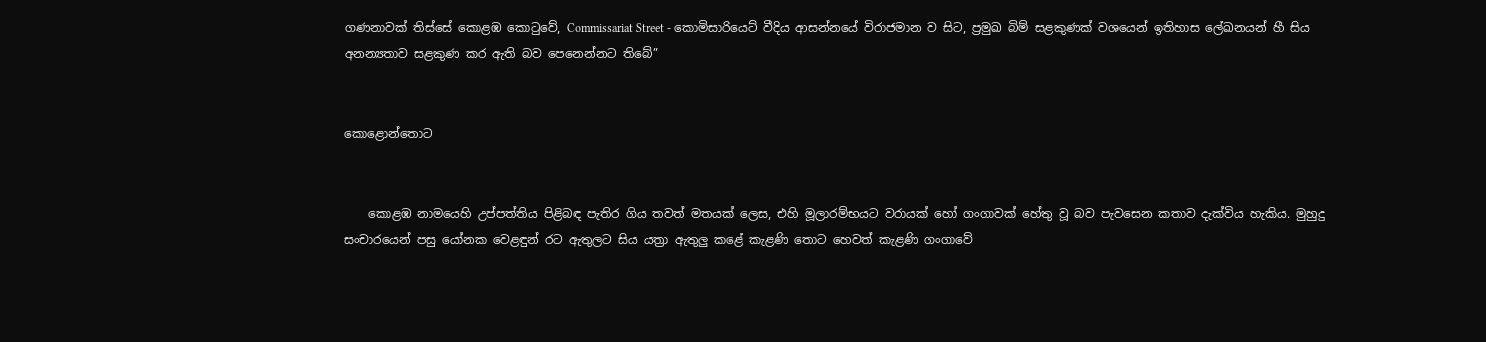ගණනාවක් තිස්සේ කොළඹ කොටුවේ, Commissariat Street - කොමිසාරියෙට් වීදිය ආසන්නයේ විරාජමාන ව සිට, ප්‍රමුඛ බිම් සළකුණක් වශයෙන් ඉතිහාස ලේඛනයන් හී සිය අනන්‍යතාව සළකුණ කර ඇති බව පෙනෙන්නට තිබේ”


කොළොන්තොට


    කොළඹ නාමයෙහි උප්පත්තිය පිළිබඳ පැතිර ගිය තවත් මතයක් ලෙස, එහි මූලාරම්භයට වරායක් හෝ ගංගාවක් හේතු වූ බව පැවසෙන කතාව දැක්විය හැකිය. මුහුදු සංචාරයෙන් පසු යෝනක වෙළඳුන් රට ඇතුලට සිය යත්‍රා ඇතුලු කළේ කැළණි තොට හෙවත් කැළණි ගංගාවේ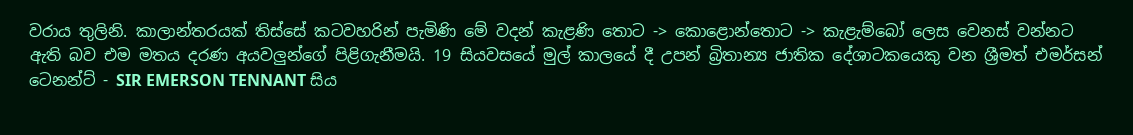වරාය තුලිනි. කාලාන්තරයක් තිස්සේ කටවහරින් පැමිණි මේ වදන් කැළණි තොට -> කොළොන්තොට -> කැළැම්බෝ ලෙස වෙනස් වන්නට ඇති බව එම මතය දරණ අයවලුන්ගේ පිළිගැනීමයි. 19 සියවසයේ මුල් කාලයේ දී උපන් බ්‍රිතාන්‍ය ජාතික දේශාටකයෙකු වන ශ්‍රීමත් එමර්සන් ටෙනන්ට් - SIR EMERSON TENNANT සිය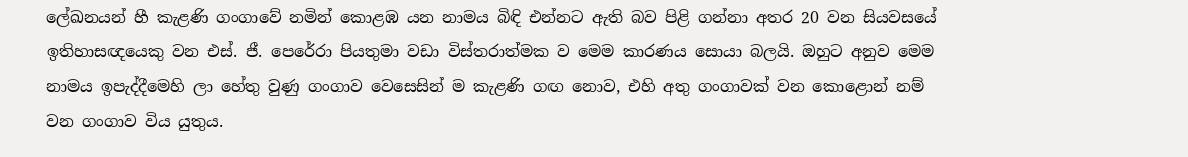ලේඛනයන් හී කැළණි ගංගාවේ නමින් කොළඹ යන නාමය බිඳි එන්නට ඇති බව පිළි ගන්නා අතර 20 වන සියවසයේ ඉතිහාසඥයෙකු වන එස්. ජී. පෙරේරා පියතුමා වඩා විස්තරාත්මක ව මෙම කාරණය සොයා බලයි. ඔහුට අනුව මෙම නාමය ඉපැද්දීමෙහි ලා හේතු වුණු ගංගාව වෙසෙසින් ම කැළණි ගඟ නොව, එහි අතු ගංගාවක් වන කොළොන් නම් වන ගංගාව විය යුතුය.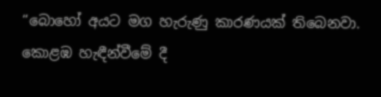“බොහෝ අයට මග හැරුණු කාරණයක් තිබෙනවා. කොළඹ හැඳීන්වීමේ දී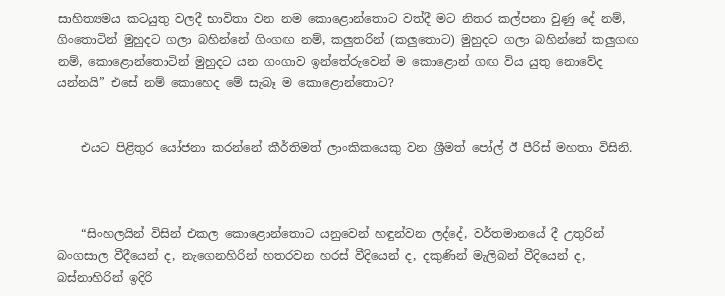සාහිත්‍යමය කටයුතු වලදී භාවිතා වන නම කොළොන්තොට වත්දී මට නිතර කල්පනා වුණු දේ නම්, ගිංතොටින් මුහුදට ගලා බහින්නේ ගිංගඟ නම්, කලුතරින් (කලුතොට) මුහුදට ගලා බහින්නේ කලුගඟ නම්, කොළොන්තොටින් මුහුදට යන ගංගාව ඉන්තේරුවෙන් ම කොළොන් ගඟ විය යුතු නොවේද යන්නයි” එසේ නම් කොහෙද මේ සැබෑ ම කොළොන්තොට?


    එයට පිළිතුර යෝජනා කරන්නේ කීර්තිමත් ලාංකිකයෙකු වන ශ්‍රීමත් පෝල් ඊ පීරිස් මහතා විසිනි.



    “සිංහලයින් විසින් එකල කොළොන්තොට යනුවෙන් හඳුන්වන ලද්දේ, වර්තමානයේ දී උතුරින් බංගසාල වීදීයෙන් ද, නැගෙනහිරින් හතරවන හරස් වීදියෙන් ද, දකුණින් මැලිබන් වීදියෙන් ද, බස්නාහිරින් ඉදිරි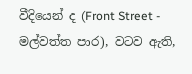වීදියෙන් ද (Front Street - මල්වත්ත පාර), වටව ඇති,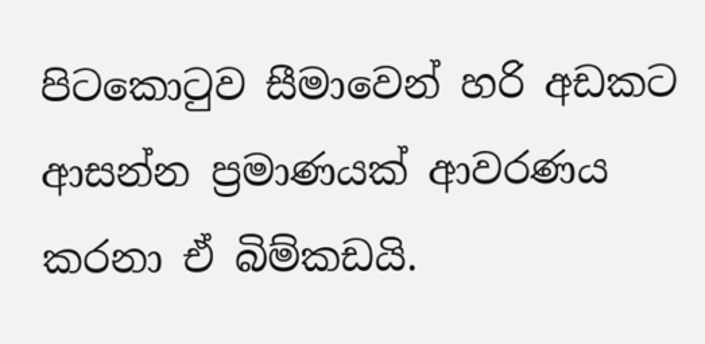පිටකොටුව සීමාවෙන් හරි අඩකට ආසන්න ප්‍රමාණයක් ආවරණය කරනා ඒ බිම්කඩයි.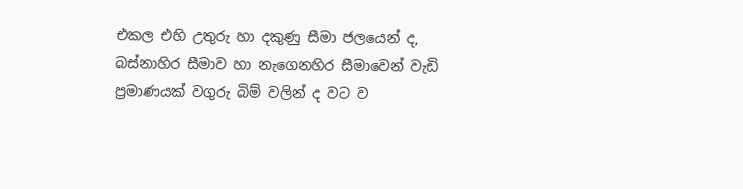එකල එහි උතුරු හා දකුණු සීමා ජලයෙන් ද, බස්නාහිර සීමාව හා නැගෙනහිර සීමාවෙන් වැඩි ප්‍රමාණයක් වගුරු බිම් වලින් ද වට ව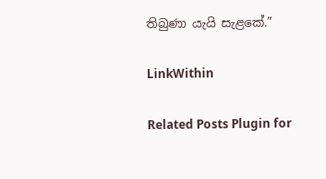තිබුණා යැයි සැළකේ.”

LinkWithin

Related Posts Plugin for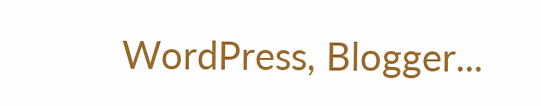WordPress, Blogger...